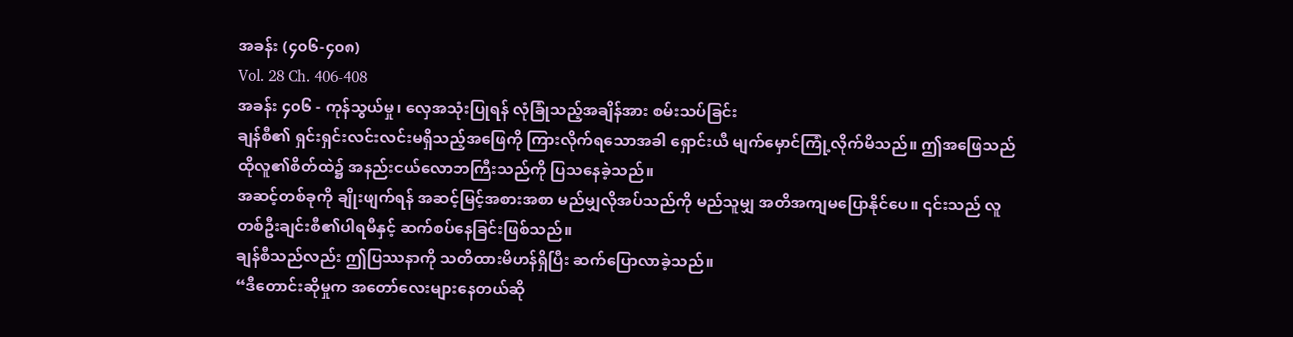အခန်း (၄၀၆-၄၀၈)
Vol. 28 Ch. 406-408
အခန်း ၄၀၆ - ကုန်သွယ်မှု၊ လှေအသုံးပြုရန် လုံခြုံသည့်အချိန်အား စမ်းသပ်ခြင်း
ချန်စီ၏ ရှင်းရှင်းလင်းလင်းမရှိသည့်အဖြေကို ကြားလိုက်ရသောအခါ ရှောင်းယီ မျက်မှောင်ကြုံ့လိုက်မိသည်။ ဤအဖြေသည် ထိုလူ၏စိတ်ထဲ၌ အနည်းငယ်လောဘကြီးသည်ကို ပြသနေခဲ့သည်။
အဆင့်တစ်ခုကို ချိုးဖျက်ရန် အဆင့်မြင့်အစားအစာ မည်မျှလိုအပ်သည်ကို မည်သူမျှ အတိအကျမပြောနိုင်ပေ။ ၎င်းသည် လူတစ်ဦးချင်းစီ၏ပါရမီနှင့် ဆက်စပ်နေခြင်းဖြစ်သည်။
ချန်စီသည်လည်း ဤပြဿနာကို သတိထားမိဟန်ရှိပြီး ဆက်ပြောလာခဲ့သည်။
“ဒီတောင်းဆိုမှုက အတော်လေးများနေတယ်ဆို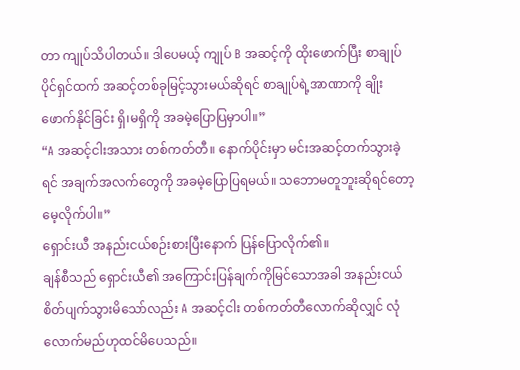တာ ကျုပ်သိပါတယ်။ ဒါပေမယ့် ကျုပ် B အဆင့်ကို ထိုးဖောက်ပြီး စာချုပ်ပိုင်ရှင်ထက် အဆင့်တစ်ခုမြင့်သွားမယ်ဆိုရင် စာချုပ်ရဲ့အာဏာကို ချိုးဖောက်နိုင်ခြင်း ရှိ၊မရှိကို အခမဲ့ပြောပြမှာပါ။”
“A အဆင့်ငါးအသား တစ်ကတ်တီ။ နောက်ပိုင်းမှာ မင်းအဆင့်တက်သွားခဲ့ရင် အချက်အလက်တွေကို အခမဲ့ပြောပြရမယ်။ သဘောမတူဘူးဆိုရင်တော့ မေ့လိုက်ပါ။”
ရှောင်းယီ အနည်းငယ်စဉ်းစားပြီးနောက် ပြန်ပြောလိုက်၏။
ချန်စီသည် ရှောင်းယီ၏ အကြောင်းပြန်ချက်ကိုမြင်သောအခါ အနည်းငယ်စိတ်ပျက်သွားမိသော်လည်း A အဆင့်ငါး တစ်ကတ်တီလောက်ဆိုလျှင် လုံလောက်မည်ဟုထင်မိပေသည်။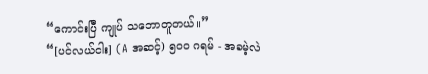“ကောင်းပြီ ကျုပ် သဘောတူတယ်။”
“[ပင်လယ်ငါး] (A အဆင့်) ၅၀၀ ဂရမ် - အခမဲ့လဲ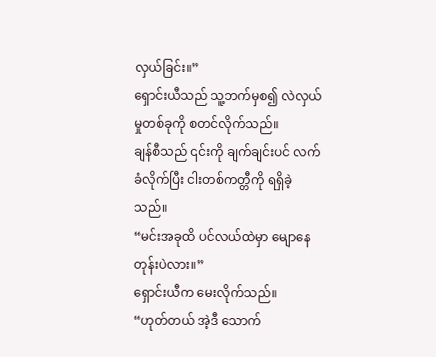လှယ်ခြင်း။”
ရှောင်းယီသည် သူ့ဘက်မှစ၍ လဲလှယ်မှုတစ်ခုကို စတင်လိုက်သည်။
ချန်စီသည် ၎င်းကို ချက်ချင်းပင် လက်ခံလိုက်ပြီး ငါးတစ်ကတ္တီကို ရရှိခဲ့သည်။
“မင်းအခုထိ ပင်လယ်ထဲမှာ မျောနေတုန်းပဲလား။”
ရှောင်းယီက မေးလိုက်သည်။
“ဟုတ်တယ် အဲ့ဒီ သောက်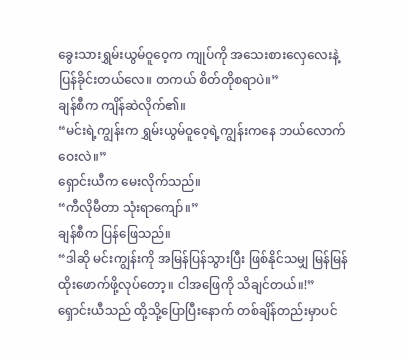ခွေးသားရွှမ်းယွမ်ဝူဝေ့က ကျုပ်ကို အသေးစားလှေလေးနဲ့ ပြန်ခိုင်းတယ်လေ။ တကယ် စိတ်တိုစရာပဲ။”
ချန်စီက ကျိန်ဆဲလိုက်၏။
“မင်းရဲ့ကျွန်းက ရွှမ်းယွမ်ဝူဝေ့ရဲ့ကျွန်းကနေ ဘယ်လောက်ဝေးလဲ။”
ရှောင်းယီက မေးလိုက်သည်။
“ကီလိုမီတာ သုံးရာကျော်။”
ချန်စီက ပြန်ဖြေသည်။
“ဒါဆို မင်းကျွန်းကို အမြန်ပြန်သွားပြီး ဖြစ်နိုင်သမျှ မြန်မြန်ထိုးဖောက်ဖို့လုပ်တော့။ ငါအဖြေကို သိချင်တယ်။!”
ရှောင်းယီသည် ထို့သို့ပြောပြီးနောက် တစ်ချိန်တည်းမှာပင်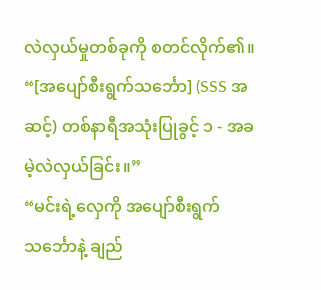လဲလှယ်မှုတစ်ခုကို စတင်လိုက်၏။
“[အပျော်စီးရွက်သင်္ဘော] (SSS အဆင့်) တစ်နာရီအသုံးပြုခွင့် ၁ - အခမဲ့လဲလှယ်ခြင်း။”
“မင်းရဲ့လှေကို အပျော်စီးရွက်သင်္ဘောနဲ့ ချည်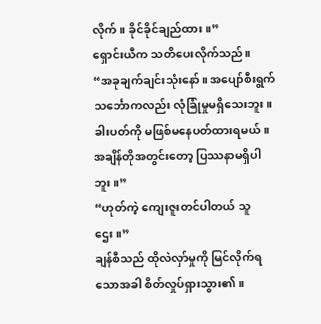လိုက်။ ခိုင်ခိုင်ချည်ထား။”
ရှောင်းယီက သတိပေးလိုက်သည်။
“အခုချက်ချင်းသုံးနော်။ အပျော်စီးရွက်သင်္ဘောကလည်း လုံခြုံမှုမရှိသေးဘူး။ ခါးပတ်ကို မဖြစ်မနေပတ်ထားရမယ်။ အချိန်တိုအတွင်းတော့ ပြဿနာမရှိပါဘူး။”
“ဟုတ်ကဲ့ ကျေးဇူးတင်ပါတယ် သူဌေး။”
ချန်စီသည် ထိုလဲလှာ်မှုကို မြင်လိုက်ရသောအခါ စိတ်လှုပ်ရှားသွား၏။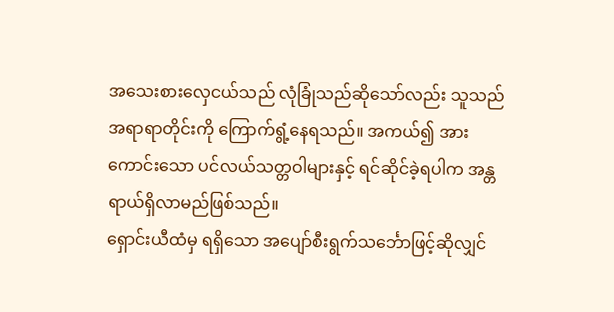အသေးစားလှေငယ်သည် လုံခြုံသည်ဆိုသော်လည်း သူသည် အရာရာတိုင်းကို ကြောက်ရွံ့နေရသည်။ အကယ်၍ အားကောင်းသော ပင်လယ်သတ္တဝါများနှင့် ရင်ဆိုင်ခဲ့ရပါက အန္တရာယ်ရှိလာမည်ဖြစ်သည်။
ရှောင်းယီထံမှ ရရှိသော အပျော်စီးရွက်သင်္ဘောဖြင့်ဆိုလျှင်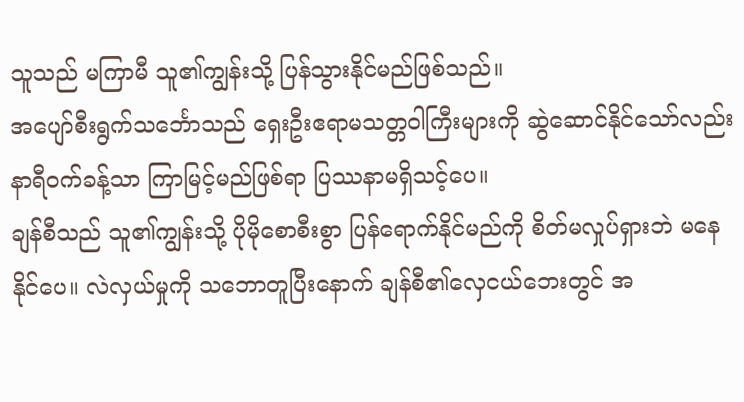သူသည် မကြာမီ သူ၏ကျွန်းသို့ ပြန်သွားနိုင်မည်ဖြစ်သည်။
အပျော်စီးရွက်သင်္ဘောသည် ရှေးဦးဧရာမသတ္တဝါကြီးများကို ဆွဲဆောင်နိုင်သော်လည်း နာရီဝက်ခန့်သာ ကြာမြင့်မည်ဖြစ်ရာ ပြဿနာမရှိသင့်ပေ။
ချန်စီသည် သူ၏ကျွန်းသို့ ပိုမိုစောစီးစွာ ပြန်ရောက်နိုင်မည်ကို စိတ်မလှုပ်ရှားဘဲ မနေနိုင်ပေ။ လဲလှယ်မှုကို သဘောတူပြီးနောက် ချန်စီ၏လှေငယ်ဘေးတွင် အ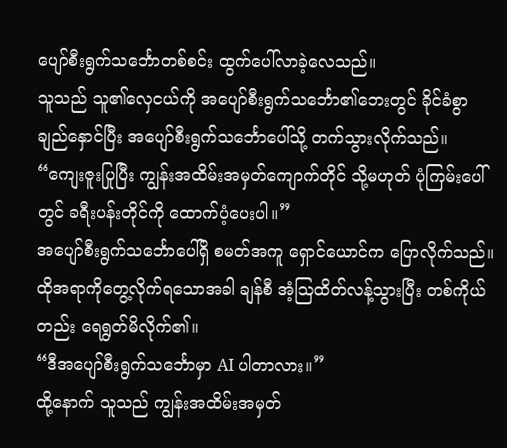ပျော်စီးရွက်သင်္ဘောတစ်စင်း ထွက်ပေါ်လာခဲ့လေသည်။
သူသည် သူ၏လှေငယ်ကို အပျော်စီးရွက်သင်္ဘော၏ဘေးတွင် ခိုင်ခံစွာချည်နှောင်ပြီး အပျော်စီးရွက်သင်္ဘောပေါ်သို့ တက်သွားလိုက်သည်။
“ကျေးဇူးပြုပြီး ကျွန်းအထိမ်းအမှတ်ကျောက်တိုင် သို့မဟုတ် ပုံကြမ်းပေါ်တွင် ခရီးပန်းတိုင်ကို ထောက်ပံ့ပေးပါ။”
အပျော်စီးရွက်သင်္ဘောပေါ်ရှိ စမတ်အကူ ရှောင်ယောင်က ပြောလိုက်သည်။ ထိုအရာကိုတွေ့လိုက်ရသောအခါ ချန်စီ အံ့ဩထိတ်လန့်သွားပြီး တစ်ကိုယ်တည်း ရေရွတ်မိလိုက်၏။
“ဒီအပျော်စီးရွက်သင်္ဘောမှာ AI ပါတာလား။”
ထို့နောက် သူသည် ကျွန်းအထိမ်းအမှတ်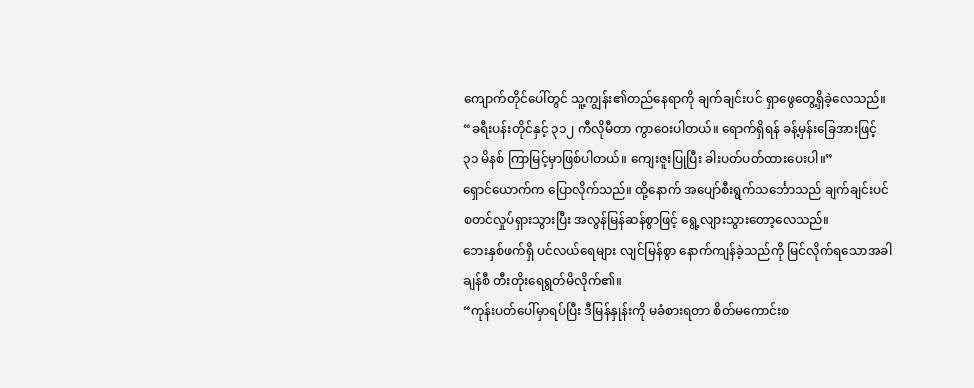ကျောက်တိုင်ပေါ်တွင် သူ့ကျွန်း၏တည်နေရာကို ချက်ချင်းပင် ရှာဖွေတွေ့ရှိခဲ့လေသည်။
“ခရီးပန်းတိုင်နှင့် ၃၁၂ ကီလိုမီတာ ကွာဝေးပါတယ်။ ရောက်ရှိရန် ခန့်မှန်းခြေအားဖြင့် ၃၁ မိနစ် ကြာမြင့်မှာဖြစ်ပါတယ်။ ကျေးဇူးပြုပြီး ခါးပတ်ပတ်ထားပေးပါ။”
ရှောင်ယောက်က ပြောလိုက်သည်။ ထို့နောက် အပျော်စီးရွက်သင်္ဘောသည် ချက်ချင်းပင် စတင်လှုပ်ရှားသွားပြီး အလွန်မြန်ဆန်စွာဖြင့် ရွေ့လျားသွားတော့လေသည်။
ဘေးနှစ်ဖက်ရှိ ပင်လယ်ရေများ လျင်မြန်စွာ နောက်ကျန်ခဲ့သည်ကို မြင်လိုက်ရသောအခါ ချန်စီ တီးတိုးရေရွတ်မိလိုက်၏။
“ကုန်းပတ်ပေါ်မှာရပ်ပြီး ဒီမြန်နှုန်းကို မခံစားရတာ စိတ်မကောင်းစ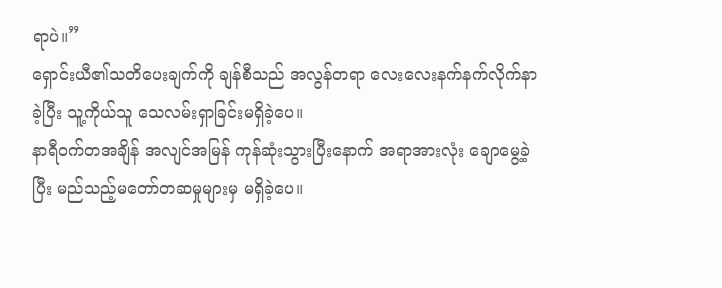ရာပဲ။”
ရှောင်းယီ၏သတိပေးချက်ကို ချန်စီသည် အလွန်တရာ လေးလေးနက်နက်လိုက်နာခဲ့ပြီး သူ့ကိုယ်သူ သေလမ်းရှာခြင်းမရှိခဲ့ပေ။
နာရီဝက်တအချိန် အလျင်အမြန် ကုန်ဆုံးသွားပြီးနောက် အရာအားလုံး ချောမွေ့ခဲ့ပြီး မည်သည့်မတော်တဆမှုများမှ မရှိခဲ့ပေ။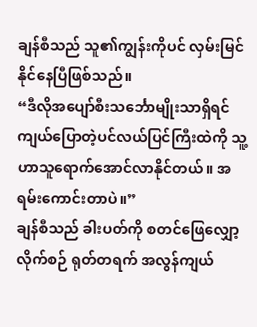ချန်စီသည် သူ၏ကျွန်းကိုပင် လှမ်းမြင်နိုင်နေပြီဖြစ်သည်။
“ဒီလိုအပျော်စီးသင်္ဘောမျိုးသာရှိရင် ကျယ်ပြောတဲ့ပင်လယ်ပြင်ကြီးထဲကို သူ့ဟာသူရောက်အောင်လာနိုင်တယ်။ အရမ်းကောင်းတာပဲ။”
ချန်စီသည် ခါးပတ်ကို စတင်ဖြေလျှော့လိုက်စဉ် ရုတ်တရက် အလွန်ကျယ်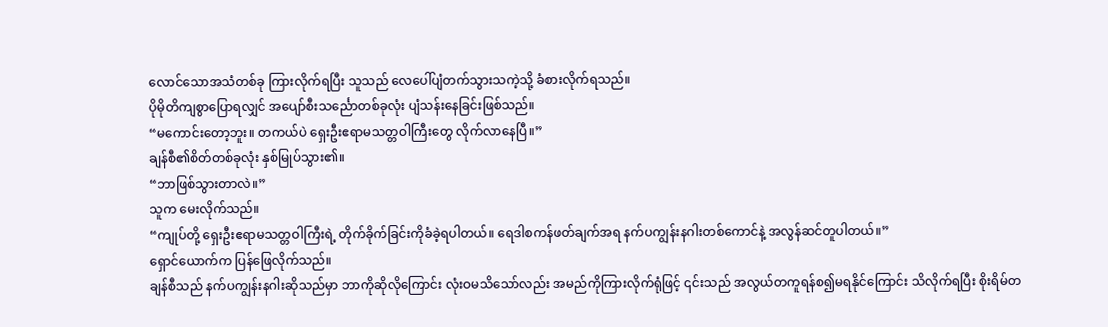လောင်သောအသံတစ်ခု ကြားလိုက်ရပြီး သူသည် လေပေါ်ပျံတက်သွားသကဲ့သို့ ခံစားလိုက်ရသည်။
ပိုမိုတိကျစွာပြောရလျှင် အပျော်စီးသင်္ညောတစ်ခုလုံး ပျံသန်းနေခြင်းဖြစ်သည်။
“မကောင်းတော့ဘူး။ တကယ်ပဲ ရှေးဦးဧရာမသတ္တဝါကြီးတွေ လိုက်လာနေပြီ။”
ချန်စီ၏စိတ်တစ်ခုလုံး နှစ်မြုပ်သွား၏။
“ဘာဖြစ်သွားတာလဲ။”
သူက မေးလိုက်သည်။
“ကျုပ်တို့ ရှေးဦးဧရာမသတ္တဝါကြီးရဲ့ တိုက်ခိုက်ခြင်းကိုခံခဲ့ရပါတယ်။ ရေဒါစကန်ဖတ်ချက်အရ နက်ပကျွန်းနဂါးတစ်ကောင်နဲ့ အလွန်ဆင်တူပါတယ်။”
ရှောင်ယောက်က ပြန်ဖြေလိုက်သည်။
ချန်စီသည် နက်ပကျွန်းနဂါးဆိုသည်မှာ ဘာကိုဆိုလိုကြောင်း လုံးဝမသိသော်လည်း အမည်ကိုကြားလိုက်ရုံဖြင့် ၎င်းသည် အလွယ်တကူရန်စ၍မရနိုင်ကြောင်း သိလိုက်ရပြီး စိုးရိမ်တ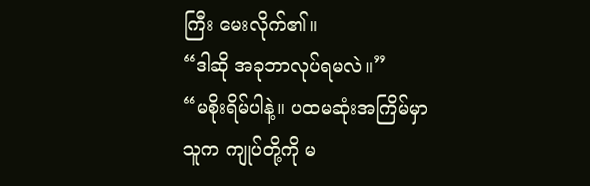ကြီး မေးလိုက်၏။
“ဒါဆို အခုဘာလုပ်ရမလဲ။”
“မစိုးရိမ်ပါနဲ့။ ပထမဆုံးအကြိမ်မှာ သူက ကျုပ်တို့ကို မ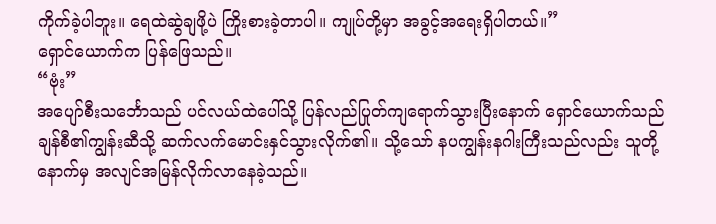ကိုက်ခဲ့ပါဘူး။ ရေထဲဆွဲချဖို့ပဲ ကြိုးစားခဲ့တာပါ။ ကျုပ်တို့မှာ အခွင့်အရေးရှိပါတယ်။”
ရှောင်ယောက်က ပြန်ဖြေသည်။
“ဗုံး”
အပျော်စီးသင်္ဘောသည် ပင်လယ်ထဲပေါ်သို့ ပြန်လည်ပြုတ်ကျရောက်သွားပြီးနောက် ရှောင်ယောက်သည် ချန်စီ၏ကျွန်းဆီသို့ ဆက်လက်မောင်းနှင်သွားလိုက်၏။ သို့သော် နပကျွန်းနဂါးကြီးသည်လည်း သူတို့နောက်မှ အလျင်အမြန်လိုက်လာနေခဲ့သည်။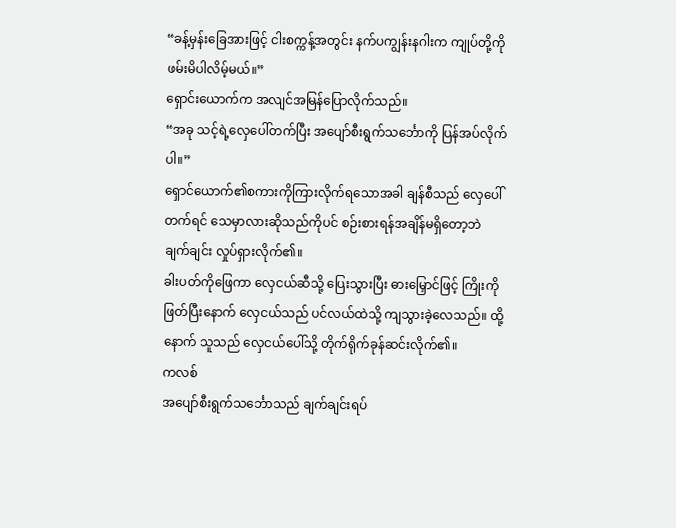“ခန့်မှန်းခြေအားဖြင့် ငါးစက္ကန့်အတွင်း နက်ပကျွန်းနဂါးက ကျုပ်တို့ကို ဖမ်းမိပါလိမ့်မယ်။”
ရှောင်းယောက်က အလျင်အမြန်ပြောလိုက်သည်။
“အခု သင့်ရဲ့လှေပေါ်တက်ပြီး အပျော်စီးရွက်သင်္ဘောကို ပြန်အပ်လိုက်ပါ။”
ရှောင်ယောက်၏စကားကိုကြားလိုက်ရသောအခါ ချန်စီသည် လှေပေါ်တက်ရင် သေမှာလားဆိုသည်ကိုပင် စဉ်းစားရန်အချိန်မရှိတော့ဘဲ ချက်ချင်း လှုပ်ရှားလိုက်၏။
ခါးပတ်ကိုဖြေကာ လှေငယ်ဆီသို့ ပြေးသွားပြီး ဓားမြှောင်ဖြင့် ကြိုးကိုဖြတ်ပြီးနောက် လှေငယ်သည် ပင်လယ်ထဲသို့ ကျသွားခဲ့လေသည်။ ထို့နောက် သူသည် လှေငယ်ပေါ်သို့ တိုက်ရိုက်ခုန်ဆင်းလိုက်၏။
ကလစ်
အပျော်စီးရွက်သင်္ဘောသည် ချက်ချင်းရပ်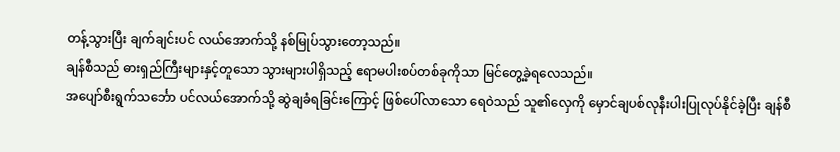တန့်သွားပြီး ချက်ချင်းပင် လယ်အောက်သို့ နစ်မြုပ်သွားတော့သည်။
ချန်စီသည် ဓားရှည်ကြီးများနှင့်တူသော သွားများပါရှိသည့် ဧရာမပါးစပ်တစ်ခုကိုသာ မြင်တွေ့ခဲ့ရလေသည်။
အပျော်စီးရွက်သင်္ဘော ပင်လယ်အောက်သို့ ဆွဲချခံရခြင်းကြောင့် ဖြစ်ပေါ်လာသော ရေဝဲသည် သူ၏လှေကို မှောင်ချပစ်လုနီးပါးပြုလုပ်နိုင်ခဲ့ပြီး ချန်စီ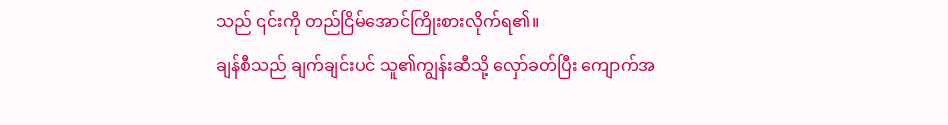သည် ၎င်းကို တည်ငြိမ်အောင်ကြိုးစားလိုက်ရ၏။
ချန်စီသည် ချက်ချင်းပင် သူ၏ကျွန်းဆီသို့ လှော်ခတ်ပြီး ကျောက်အ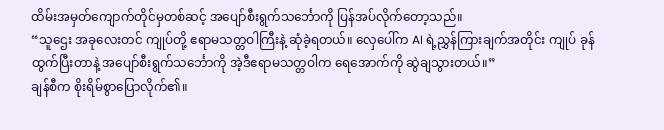ထိမ်းအမှတ်ကျောက်တိုင်မှတစ်ဆင့် အပျော်စီးရွက်သင်္ဘောကို ပြန်အပ်လိုက်တော့သည်။
“သူဌေး အခုလေးတင် ကျုပ်တို့ ဧရာမသတ္တဝါကြီးနဲ့ ဆုံခဲ့ရတယ်။ လှေပေါ်က AI ရဲ့ညွှန်ကြားချက်အတိုင်း ကျုပ် ခုန်ထွက်ပြီးတာနဲ့ အပျော်စီးရွက်သင်္ဘောကို အဲ့ဒီဧရာမသတ္တဝါက ရေအောက်ကို ဆွဲချသွားတယ်။”
ချန်စီက စိုးရိမ်စွာပြောလိုက်၏။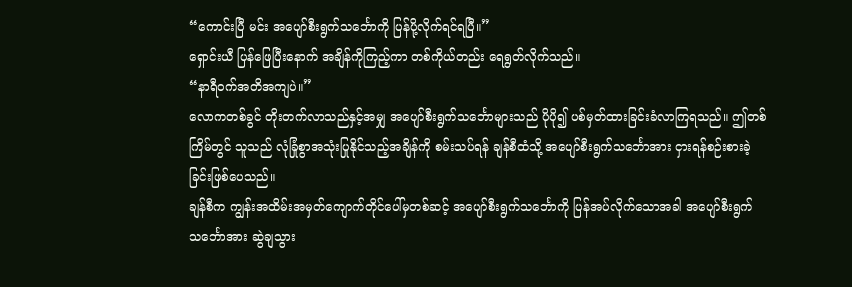“ကောင်းပြီ မင်း အပျော်စီးရွက်သင်္ဘောကို ပြန်ပို့လိုက်ရင်ရပြီ။”
ရှောင်းယီ ပြန်ဖြေပြီးနောက် အချိန်ကိုကြည့်ကာ တစ်ကိုယ်တည်း ရေရွတ်လိုက်သည်။
“နာရီဝက်အတိအကျပဲ။”
လောကတစ်ခွင် တိုးတက်လာသည်နှင့်အမျှ အပျော်စီးရွက်သင်္ဘောများသည် ပိုပို၍ ပစ်မှတ်ထားခြင်းခံလာကြရသည်။ ဤတစ်ကြိမ်တွင် သူသည် လုံခြုံစွာအသုံးပြုနိုင်သည့်အချိန်ကို စမ်းသပ်ရန် ချန်စီထံသို့ အပျော်စီးရွက်သင်္ဘောအား ငှားရန်စဉ်းစားခဲ့ခြင်းဖြစ်ပေသည်။
ချန်စီက ကျွန်းအထိမ်းအမှတ်ကျောက်တိုင်ပေါ်မှတစ်ဆင့် အပျော်စီးရွက်သင်္ဘောကို ပြန်အပ်လိုက်သောအခါ အပျော်စီးရွက်သင်္ဘောအား ဆွဲချသွား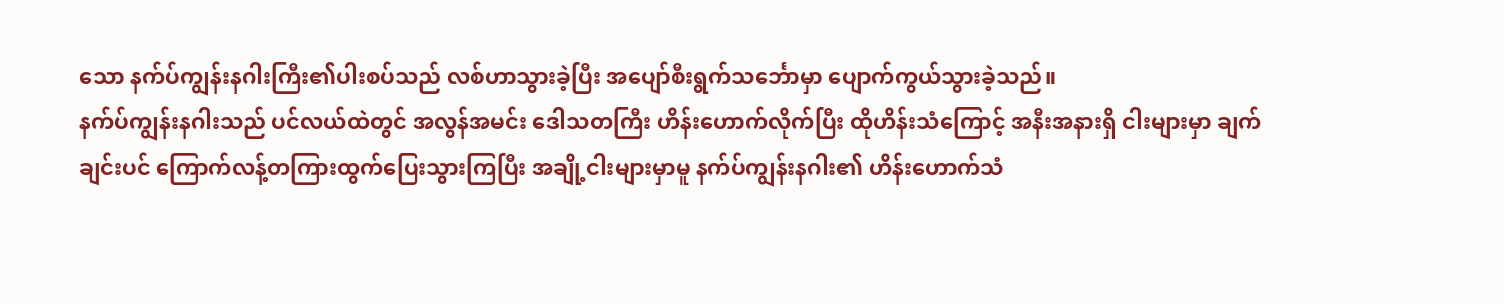သော နက်ပ်ကျွန်းနဂါးကြီး၏ပါးစပ်သည် လစ်ဟာသွားခဲ့ပြီး အပျော်စီးရွက်သင်္ဘောမှာ ပျောက်ကွယ်သွားခဲ့သည်။
နက်ပ်ကျွန်းနဂါးသည် ပင်လယ်ထဲတွင် အလွန်အမင်း ဒေါသတကြီး ဟိန်းဟောက်လိုက်ပြီး ထိုဟိန်းသံကြောင့် အနီးအနားရှိ ငါးများမှာ ချက်ချင်းပင် ကြောက်လန့်တကြားထွက်ပြေးသွားကြပြီး အချို့ငါးများမှာမူ နက်ပ်ကျွန်းနဂါး၏ ဟိန်းဟောက်သံ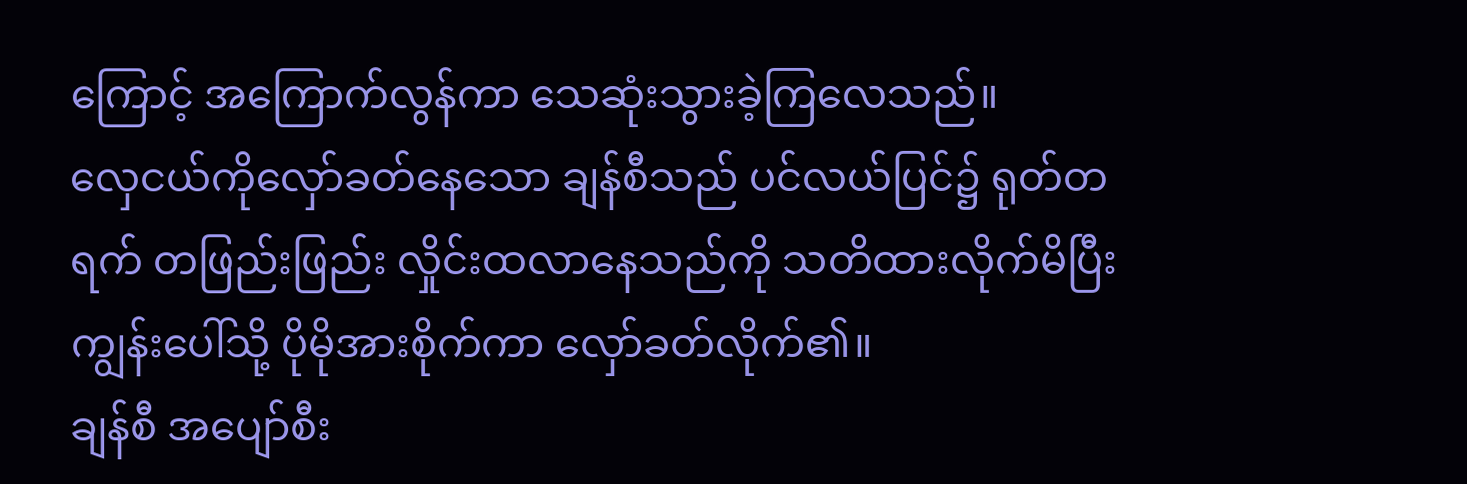ကြောင့် အကြောက်လွန်ကာ သေဆုံးသွားခဲ့ကြလေသည်။
လှေငယ်ကိုလှော်ခတ်နေသော ချန်စီသည် ပင်လယ်ပြင်၌ ရုတ်တရက် တဖြည်းဖြည်း လှိုင်းထလာနေသည်ကို သတိထားလိုက်မိပြီး ကျွန်းပေါ်သို့ ပိုမိုအားစိုက်ကာ လှော်ခတ်လိုက်၏။
ချန်စီ အပျော်စီး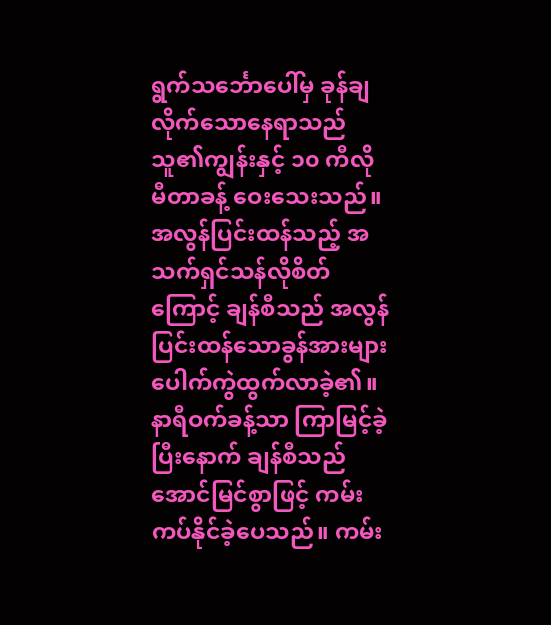ရွက်သင်္ဘောပေါ်မှ ခုန်ချလိုက်သောနေရာသည် သူ၏ကျွန်းနှင့် ၁၀ ကီလိုမီတာခန့် ဝေးသေးသည်။
အလွန်ပြင်းထန်သည့် အသက်ရှင်သန်လိုစိတ်ကြောင့် ချန်စီသည် အလွန်ပြင်းထန်သောခွန်အားများ ပေါက်ကွဲထွက်လာခဲ့၏။
နာရီဝက်ခန့်သာ ကြာမြင့်ခဲ့ပြီးနောက် ချန်စီသည် အောင်မြင်စွာဖြင့် ကမ်းကပ်နိုင်ခဲ့ပေသည်။ ကမ်း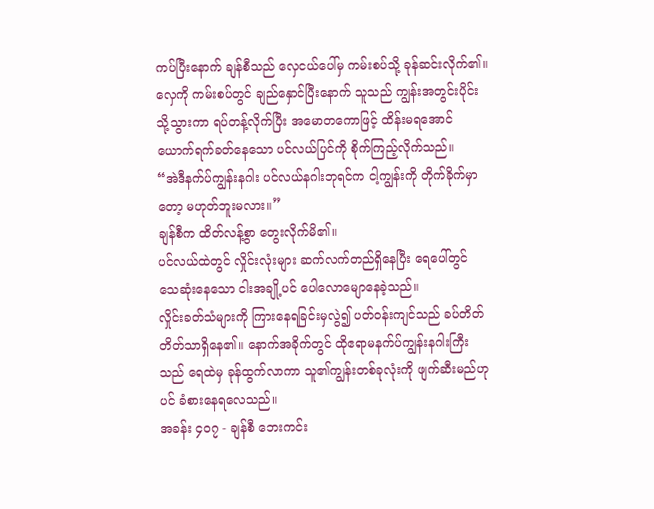ကပ်ပြီးနောက် ချန်စီသည် လှေငယ်ပေါ်မှ ကမ်းစပ်သို့ ခုန်ဆင်းလိုက်၏။ လှေကို ကမ်းစပ်တွင် ချည်နှောင်ပြီးနောက် သူသည် ကျွန်းအတွင်းပိုင်းသို့သွားကာ ရပ်တန့်လိုက်ပြီး အမောတကောဖြင့် ထိန်းမရအောင် ယောက်ရက်ခတ်နေသော ပင်လယ်ပြင်ကို စိုက်ကြည့်လိုက်သည်။
“အဲဒီနက်ပ်ကျွန်းနဂါး ပင်လယ်နဂါးဘုရင်က ငါ့ကျွန်းကို တိုက်ခိုက်မှာတော့ မဟုတ်ဘူးမလား။”
ချန်စီက ထိတ်လန့်စွာ တွေးလိုက်မိ၏။
ပင်လယ်ထဲတွင် လှိုင်းလုံးများ ဆက်လက်တည်ရှိနေပြီး ရေပေါ်တွင် သေဆုံးနေသော ငါးအချို့ပင် ပေါလောမျောနေခဲ့သည်။
လှိုင်းခတ်သံများကို ကြားနေရခြင်းမှလွဲ၍ ပတ်ဝန်းကျင်သည် ခပ်တိတ်တိတ်သာရှိနေ၏။ နောက်အခိုက်တွင် ထိုဧရာမနက်ပ်ကျွန်းနဂါးကြီးသည် ရေထဲမှ ခုန်ထွက်လာကာ သူ၏ကျွန်းတစ်ခုလုံးကို ဖျက်ဆီးမည်ဟုပင် ခံစားနေရလေသည်။
အခန်း ၄၀၇ - ချန်စီ ဘေးကင်း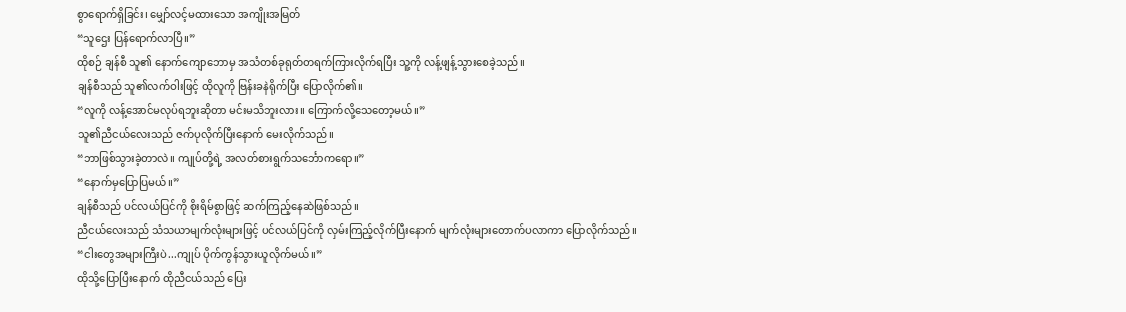စွာရောက်ရှိခြင်း၊ မျှော်လင့်မထားသော အကျိုးအမြတ်
“သူဌေး ပြန်ရောက်လာပြီ။”
ထိုစဉ် ချန်စီ သူ၏ နောက်ကျောဘောမှ အသံတစ်ခုရုတ်တရက်ကြားလိုက်ရပြီး သူ့ကို လန့်ဖျန့်သွားစေခဲ့သည်။
ချန်စီသည် သူ၏လက်ဝါးဖြင့် ထိုလူကို ဗြန်းခနဲရိုက်ပြီး ပြောလိုက်၏။
“လူကို လန့်အောင်မလုပ်ရဘူးဆိုတာ မင်းမသိဘူးလား။ ကြောက်လို့သေတော့မယ်။”
သူ၏ညီငယ်လေးသည် ဇက်ပုလိုက်ပြီးနောက် မေးလိုက်သည်။
“ဘာဖြစ်သွားခဲ့တာလဲ။ ကျုပ်တို့ရဲ့ အလတ်စားရွက်သင်္ဘောကရော။”
“နောက်မှပြောပြမယ်။”
ချန်စီသည် ပင်လယ်ပြင်ကို စိုးရိမ်စွာဖြင့် ဆက်ကြည့်နေဆဲဖြစ်သည်။
ညီငယ်လေးသည် သံသယာမျက်လုံးများဖြင့် ပင်လယ်ပြင်ကို လှမ်းကြည့်လိုက်ပြီးနောက် မျက်လုံးများတောက်ပလာကာ ပြောလိုက်သည်။
“ငါးတွေအများကြီးပဲ...ကျုပ် ပိုက်ကွန်သွားယူလိုက်မယ်။”
ထိုသို့ပြောပြီးနောက် ထိုညီငယ်သည် ပြေး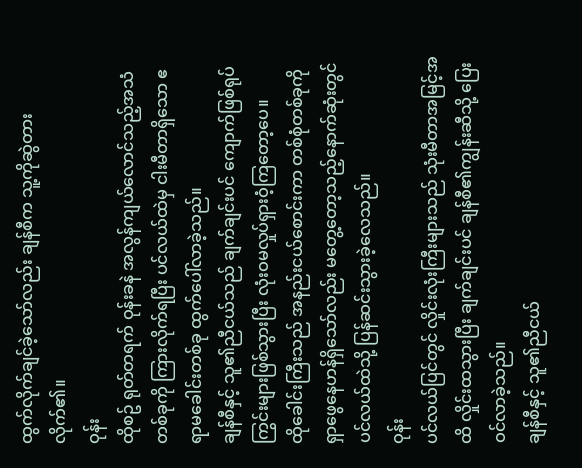ထွက်လိုက်ချင်ခဲ့သော်လည်း ချန်စီက သူ့ကိုဆွဲတားလိုက်၏။
ဝုန်း
ထိုစဥ် ရုတ်တရက် ဝုန်းခနဲ အလွန်ကျယ်လောင်သည့်အသံတစ်ခုကို ကြားလိုက်ရပြီး ပင်လယ်ထဲမှ ငါးမီတာရှိသော ဧရာမခေါင်းတစ်ခု ထွက်ပေါ်လာခဲ့သည်။
ချန်စီနှင့် သူ၏ညီငယ်သည် ချက်ချင်းပင် ကျောက်ဖြစ်ရုပ်ကြွင်းများဖြစ်သွားပြီး လုံးဝမလှုပ်ရှားဝံ့ကြတော့ပေ။
ထိုခေါင်းကြီးသည် အနည်းငယ်စောင်းကာ တစ်စုံတစ်ခုကို ရှာဖွေနေဟန်ရှိသော်လည်း မတွေ့တော့သည့်နောက်ဆုံးတွင် ပင်လယ်ထဲသို့ ပြန်ဆင်းသွားခဲ့လေသည်။
ဝုန်း
ပင်လယ်ပြင်တွင် လှိုင်းလုံးကြီးများသည် သုံးမီတာအမြင့်အထိ လှိုင်းထသွားပြီး ချက်ချင်းပင် ချန်စီ၏ကျွန်းဆီသို့ ပြေးဝင်လာခဲ့သည်။
ချန်စီနှင့် သူ၏ညီငယ်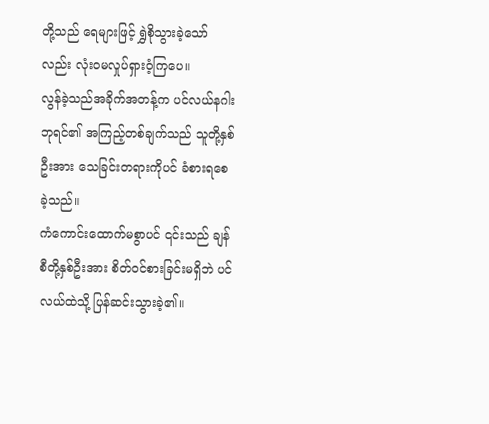တို့သည် ရေများဖြင့် ရွှဲစိုသွားခဲ့သော်လည်း လုံးဝမလှုပ်ရှားဝံ့ကြပေ။
လွန်ခဲ့သည်အခိုက်အတန့်က ပင်လယ်နဂါးဘုရင်၏ အကြည့်တစ်ချက်သည် သူတို့နှစ်ဦးအား သေခြင်းတရားကိုပင် ခံစားရစေခဲ့သည်။
ကံကောင်းထောက်မစွာပင် ၎င်းသည် ချန်စီတို့နှစ်ဦးအား စိတ်ဝင်စားခြင်းမရှိဘဲ ပင်လယ်ထဲသို့ ပြန်ဆင်းသွားခဲ့၏။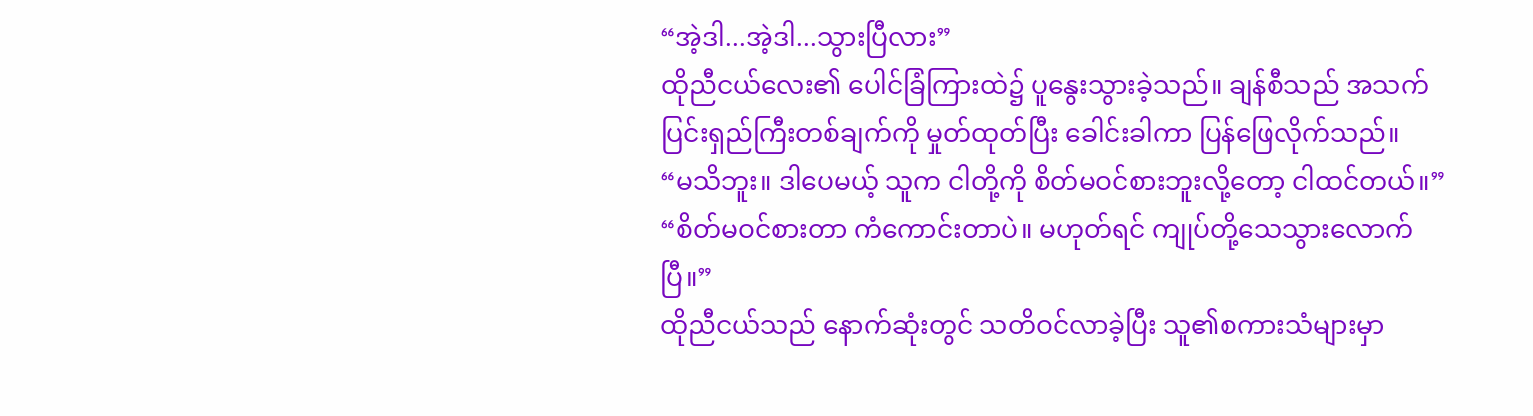“အဲ့ဒါ...အဲ့ဒါ...သွားပြီလား”
ထိုညီငယ်လေး၏ ပေါင်ခြံကြားထဲ၌ ပူနွေးသွားခဲ့သည်။ ချန်စီသည် အသက်ပြင်းရှည်ကြီးတစ်ချက်ကို မှုတ်ထုတ်ပြီး ခေါင်းခါကာ ပြန်ဖြေလိုက်သည်။
“မသိဘူး။ ဒါပေမယ့် သူက ငါတို့ကို စိတ်မဝင်စားဘူးလို့တော့ ငါထင်တယ်။”
“စိတ်မဝင်စားတာ ကံကောင်းတာပဲ။ မဟုတ်ရင် ကျုပ်တို့သေသွားလောက်ပြီ။”
ထိုညီငယ်သည် နောက်ဆုံးတွင် သတိဝင်လာခဲ့ပြီး သူ၏စကားသံများမှာ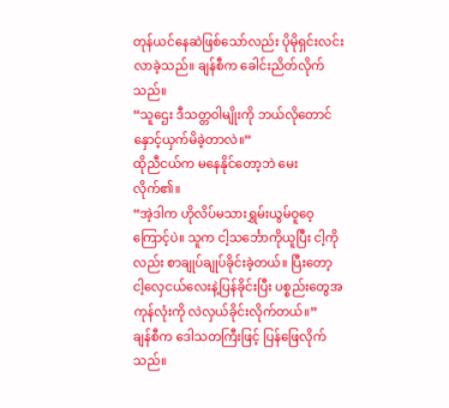တုန်ယင်နေဆဲဖြစ်သော်လည်း ပိုမိုရှင်းလင်းလာခဲ့သည်။ ချန်စီက ခေါင်းညိတ်လိုက်သည်။
“သူဌေး ဒီသတ္တဝါမျိုးကို ဘယ်လိုတောင် နှောင့်ယှက်မိခဲ့တာလဲ။”
ထိုညီငယ်က မနေနိုင်တော့ဘဲ မေးလိုက်၏။
“အဲ့ဒါက ဟိုလိပ်မသားရွှမ်းယွမ်ဝူဝေ့ကြောင့်ပဲ။ သူက ငါ့သင်္ဘောကိုယူပြီး ငါ့ကိုလည်း စာချုပ်ချုပ်ခိုင်းခဲ့တယ်။ ပြီးတော့ ငါ့လှေငယ်လေးနဲ့ပြန်ခိုင်းပြီး ပစ္စည်းတွေအကုန်လုံးကို လဲလှယ်ခိုင်းလိုက်တယ်။”
ချန်စီက ဒေါသတကြီးဖြင့် ပြန်ဖြေလိုက်သည်။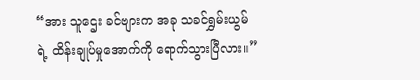“အား သူဌေး ခင်ဗျားက အခု သခင်ရွှမ်းယွမ်ရဲ့ ထိန်းချုပ်မှုအောက်ကို ရောက်သွားပြီလား။”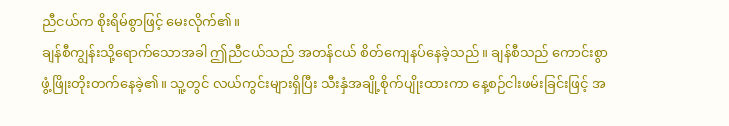ညီငယ်က စိုးရိမ်စွာဖြင့် မေးလိုက်၏။
ချန်စီကျွန်းသို့ရောက်သောအခါ ဤညီငယ်သည် အတန်ငယ် စိတ်ကျေနပ်နေခဲ့သည်။ ချန်စီသည် ကောင်းစွာဖွံ့ဖြိုးတိုးတက်နေခဲ့၏။ သူ့တွင် လယ်ကွင်းများရှိပြီး သီးနှံအချို့စိုက်ပျိုးထားကာ နေ့စဉ်ငါးဖမ်းခြင်းဖြင့် အ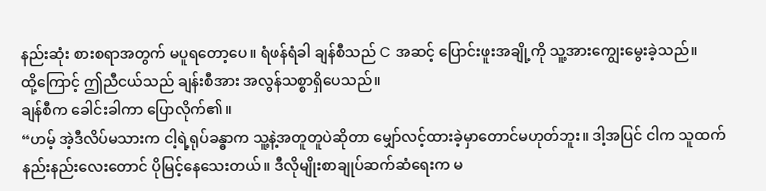နည်းဆုံး စားစရာအတွက် မပူရတော့ပေ။ ရံဖန်ရံခါ ချန်စီသည် C အဆင့် ပြောင်းဖူးအချို့ကို သူ့အားကျွေးမွေးခဲ့သည်။
ထို့ကြောင့် ဤညီငယ်သည် ချန်းစီအား အလွန်သစ္စာရှိပေသည်။
ချန်စီက ခေါင်းခါကာ ပြောလိုက်၏။
“ဟမ့် အဲ့ဒီလိပ်မသားက ငါ့ရဲ့ရုပ်ခန္ဓာက သူ့နဲ့အတူတူပဲဆိုတာ မျှော်လင့်ထားခဲ့မှာတောင်မဟုတ်ဘူး။ ဒါ့အပြင် ငါက သူထက် နည်းနည်းလေးတောင် ပိုမြင့်နေသေးတယ်။ ဒီလိုမျိုးစာချုပ်ဆက်ဆံရေးက မ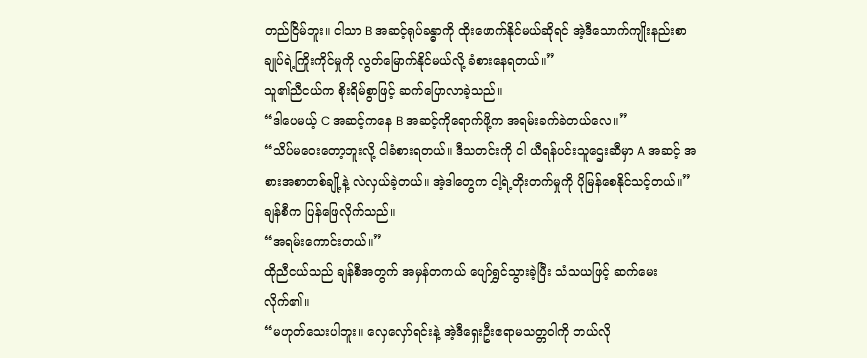တည်ငြိမ်ဘူး။ ငါသာ B အဆင့်ရုပ်ခန္ဓာကို ထိုးဖောက်နိုင်မယ်ဆိုရင် အဲ့ဒီသောက်ကျိုးနည်းစာချုပ်ရဲ့ကြိုးကိုင်မှုကို လွတ်မြောက်နိုင်မယ်လို့ ခံစားနေရတယ်။”
သူ၏ညီငယ်က စိုးရိမ်စွာဖြင့် ဆက်ပြောလာခဲ့သည်။
“ဒါပေမယ့် C အဆင့်ကနေ B အဆင့်ကိုရောက်ဖို့က အရမ်းခက်ခဲတယ်လေ။”
“သိပ်မဝေးတော့ဘူးလို့ ငါခံစားရတယ်။ ဒီသတင်းကို ငါ ယီရန်ပင်းသူဌေးဆီမှာ A အဆင့် အစားအစာတစ်ချို့နဲ့ လဲလှယ်ခဲ့တယ်။ အဲ့ဒါတွေက ငါ့ရဲ့တိုးတက်မှုကို ပိုမြန်စေနိုင်သင့်တယ်။”
ချန်စီက ပြန်ဖြေလိုက်သည်။
“အရမ်းကောင်းတယ်။”
ထိုညီငယ်သည် ချန်စီအတွက် အမှန်တကယ် ပျော်ရွှင်သွားခဲ့ပြီး သံသယဖြင့် ဆက်မေးလိုက်၏။
“မဟုတ်သေးပါဘူး။ လှေလှော်ရင်းနဲ့ အဲ့ဒီရှေးဦးဧရာမသတ္တဝါကို ဘယ်လို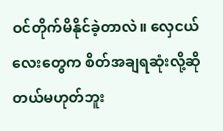ဝင်တိုက်မိနိုင်ခဲ့တာလဲ။ လှေငယ်လေးတွေက စိတ်အချရဆုံးလို့ဆိုတယ်မဟုတ်ဘူး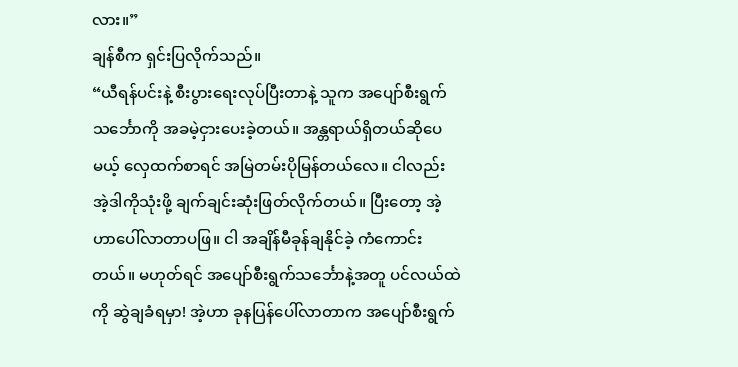လား။”
ချန်စီက ရှင်းပြလိုက်သည်။
“ယီရန်ပင်းနဲ့ စီးပွားရေးလုပ်ပြီးတာနဲ့ သူက အပျော်စီးရွက်သင်္ဘောကို အခမဲ့ငှားပေးခဲ့တယ်။ အန္တရာယ်ရှိတယ်ဆိုပေမယ့် လှေထက်စာရင် အမြဲတမ်းပိုမြန်တယ်လေ။ ငါလည်း အဲ့ဒါကိုသုံးဖို့ ချက်ချင်းဆုံးဖြတ်လိုက်တယ်။ ပြီးတော့ အဲ့ဟာပေါ်လာတာပဖြ။ ငါ အချိန်မီခုန်ချနိုင်ခဲ့ ကံကောင်းတယ်။ မဟုတ်ရင် အပျော်စီးရွက်သင်္ဘောနဲ့အတူ ပင်လယ်ထဲကို ဆွဲချခံရမှာ! အဲ့ဟာ ခုနပြန်ပေါ်လာတာက အပျော်စီးရွက်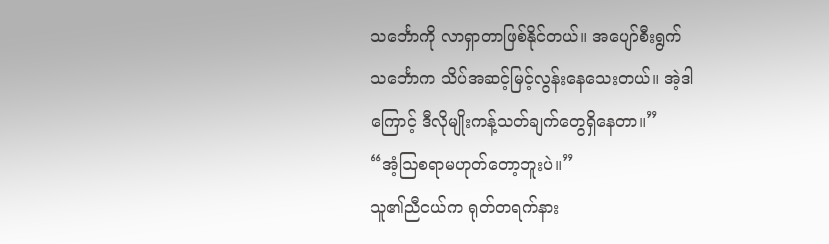သင်္ဘောကို လာရှာတာဖြစ်နိုင်တယ်။ အပျော်စီးရွက်သင်္ဘောက သိပ်အဆင့်မြင့်လွန်းနေသေးတယ်။ အဲ့ဒါကြောင့် ဒီလိုမျိုးကန့်သတ်ချက်တွေရှိနေတာ။”
“အံ့ဩစရာမဟုတ်တော့ဘူးပဲ။”
သူ၏ညီငယ်က ရုတ်တရက်နား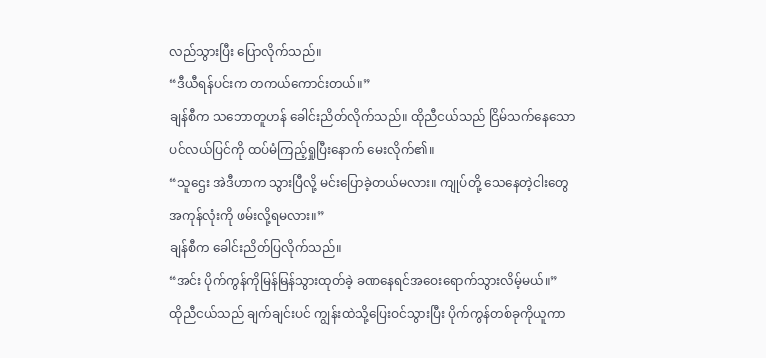လည်သွားပြီး ပြောလိုက်သည်။
“ဒီယီရန်ပင်းက တကယ်ကောင်းတယ်။”
ချန်စီက သဘောတူဟန် ခေါင်းညိတ်လိုက်သည်။ ထိုညီငယ်သည် ငြိမ်သက်နေသောပင်လယ်ပြင်ကို ထပ်မံကြည့်ရှုပြီးနောက် မေးလိုက်၏။
“သူဌေး အဲဒီဟာက သွားပြီလို့ မင်းပြောခဲ့တယ်မလား။ ကျုပ်တို့ သေနေတဲ့ငါးတွေအကုန်လုံးကို ဖမ်းလို့ရမလား။”
ချန်စီက ခေါင်းညိတ်ပြလိုက်သည်။
“အင်း ပိုက်ကွန်ကိုမြန်မြန်သွားထုတ်ခဲ့ ခဏနေရင်အဝေးရောက်သွားလိမ့်မယ်။”
ထိုညီငယ်သည် ချက်ချင်းပင် ကျွန်းထဲသို့ပြေးဝင်သွားပြီး ပိုက်ကွန်တစ်ခုကိုယူကာ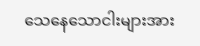သေနေသောငါးများအား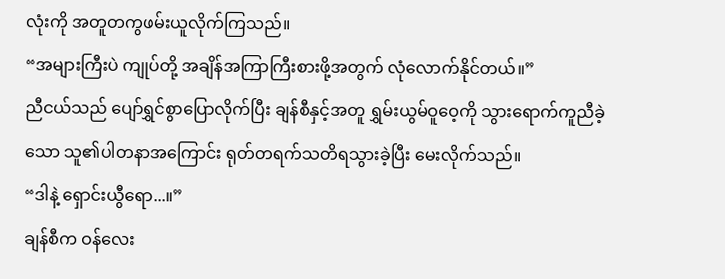လုံးကို အတူတကွဖမ်းယူလိုက်ကြသည်။
“အများကြီးပဲ ကျုပ်တို့ အချိန်အကြာကြီးစားဖို့အတွက် လုံလောက်နိုင်တယ်။”
ညီငယ်သည် ပျော်ရွှင်စွာပြောလိုက်ပြီး ချန်စီနှင့်အတူ ရွှမ်းယွမ်ဝူဝေ့ကို သွားရောက်ကူညီခဲ့သော သူ၏ပါတနာအကြောင်း ရုတ်တရက်သတိရသွားခဲ့ပြီး မေးလိုက်သည်။
“ဒါနဲ့ ရှောင်းယွီရော...။”
ချန်စီက ဝန်လေး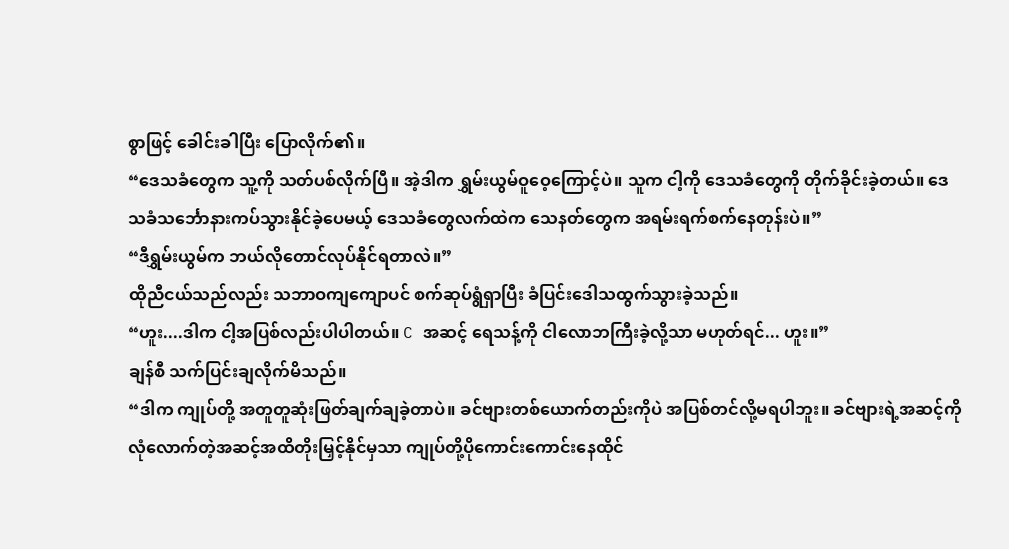စွာဖြင့် ခေါင်းခါပြီး ပြောလိုက်၏။
“ဒေသခံတွေက သူ့ကို သတ်ပစ်လိုက်ပြီ။ အဲ့ဒါက ရွှမ်းယွမ်ဝူဝေ့ကြောင့်ပဲ။ သူက ငါ့ကို ဒေသခံတွေကို တိုက်ခိုင်းခဲ့တယ်။ ဒေသခံသင်္ဘောနားကပ်သွားနိုင်ခဲ့ပေမယ့် ဒေသခံတွေလက်ထဲက သေနတ်တွေက အရမ်းရက်စက်နေတုန်းပဲ။”
“ဒီရွှမ်းယွမ်က ဘယ်လိုတောင်လုပ်နိုင်ရတာလဲ။”
ထိုညီငယ်သည်လည်း သဘာဝကျကျောပင် စက်ဆုပ်ရွံရှာပြီး ခံပြင်းဒေါသထွက်သွားခဲ့သည်။
“ဟူး....ဒါက ငါ့အပြစ်လည်းပါပါတယ်။ C အဆင့် ရေသန့်ကို ငါလောဘကြီးခဲ့လို့သာ မဟုတ်ရင်... ဟူး။”
ချန်စီ သက်ပြင်းချလိုက်မိသည်။
“ဒါက ကျုပ်တို့ အတူတူဆုံးဖြတ်ချက်ချခဲ့တာပဲ။ ခင်ဗျားတစ်ယောက်တည်းကိုပဲ အပြစ်တင်လို့မရပါဘူး။ ခင်ဗျားရဲ့အဆင့်ကို လုံလောက်တဲ့အဆင့်အထိတိုးမြှင့်နိုင်မှသာ ကျုပ်တို့ပိုကောင်းကောင်းနေထိုင်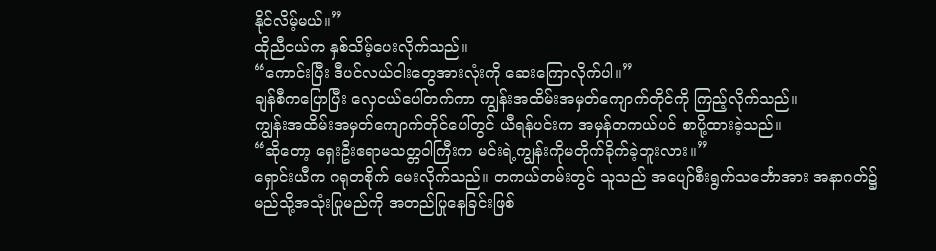နိုင်လိမ့်မယ်။”
ထိုညီငယ်က နှစ်သိမ့်ပေးလိုက်သည်။
“ကောင်းပြီး ဒီပင်လယ်ငါးတွေအားလုံးကို ဆေးကြောလိုက်ပါ။”
ချန်စီကပြောပြီး လှေငယ်ပေါ်တက်ကာ ကျွန်းအထိမ်းအမှတ်ကျောက်တိုင်ကို ကြည့်လိုက်သည်။
ကျွန်းအထိမ်းအမှတ်ကျောက်တိုင်ပေါ်တွင် ယီရန်ပင်းက အမှန်တကယ်ပင် စာပို့ထားခဲ့သည်။
“ဆိုတော့ ရှေးဦးဧရာမသတ္တဝါကြီးက မင်းရဲ့ကျွန်းကိုမတိုက်ခိုက်ခဲ့ဘူးလား။”
ရှောင်းယီက ဂရုတစိုက် မေးလိုက်သည်။ တကယ်တမ်းတွင် သူသည် အပျော်စီးရွက်သင်္ဘောအား အနာဂတ်၌ မည်သို့အသုံးပြုမည်ကို အတည်ပြုနေခြင်းဖြစ်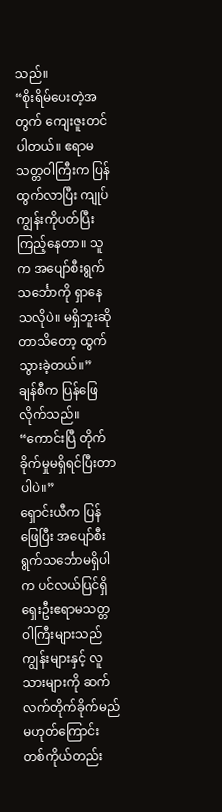သည်။
“စိုးရိမ်ပေးတဲ့အတွက် ကျေးဇူးတင်ပါတယ်။ ဧရာမသတ္တဝါကြီးက ပြန်ထွက်လာပြီး ကျုပ်ကျွန်းကိုပတ်ပြီး ကြည့်နေတာ။ သူက အပျော်စီးရွက်သင်္ဘောကို ရှာနေသလိုပဲ။ မရှိဘူးဆိုတာသိတော့ ထွက်သွားခဲ့တယ်။”
ချန်စီက ပြန်ဖြေလိုက်သည်။
“ကောင်းပြီ တိုက်ခိုက်မှုမရှိရင်ပြီးတာပါပဲ။”
ရှောင်းယီက ပြန်ဖြေပြီး အပျော်စီးရွက်သင်္ဘောမရှိပါက ပင်လယ်ပြင်ရှိ ရှေးဦးဧရာမသတ္တဝါကြီးများသည် ကျွန်းများနှင့် လူသားများကို ဆက်လက်တိုက်ခိုက်မည်မဟုတ်ကြောင်း တစ်ကိုယ်တည်း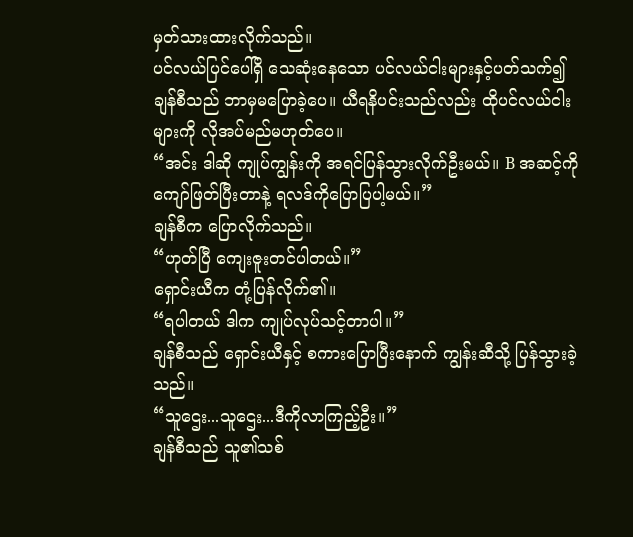မှတ်သားထားလိုက်သည်။
ပင်လယ်ပြင်ပေါ်ရှိ သေဆုံးနေသော ပင်လယ်ငါးများနှင့်ပတ်သက်၍ ချန်စီသည် ဘာမှမပြောခဲ့ပေ။ ယီရနိပင်းသည်လည်း ထိုပင်လယ်ငါးများကို လိုအပ်မည်မဟုတ်ပေ။
“အင်း ဒါဆို ကျုပ်ကျွန်းကို အရင်ပြန်သွားလိုက်ဦးမယ်။ B အဆင့်ကိုကျော်ဖြတ်ပြီးတာနဲ့ ရလဒ်ကိုပြောပြပါ့မယ်။”
ချန်စီက ပြောလိုက်သည်။
“ဟုတ်ပြီ ကျေးဇူးတင်ပါတယ်။”
ရှောင်းယီက တုံ့ပြန်လိုက်၏။
“ရပါတယ် ဒါက ကျုပ်လုပ်သင့်တာပါ။”
ချန်စီသည် ရှောင်းယီနှင့် စကားပြောပြီးနောက် ကျွန်းဆီသို့ ပြန်သွားခဲ့သည်။
“သူဌေး...သူဌေး...ဒီကိုလာကြည့်ဦး။”
ချန်စီသည် သူ၏သစ်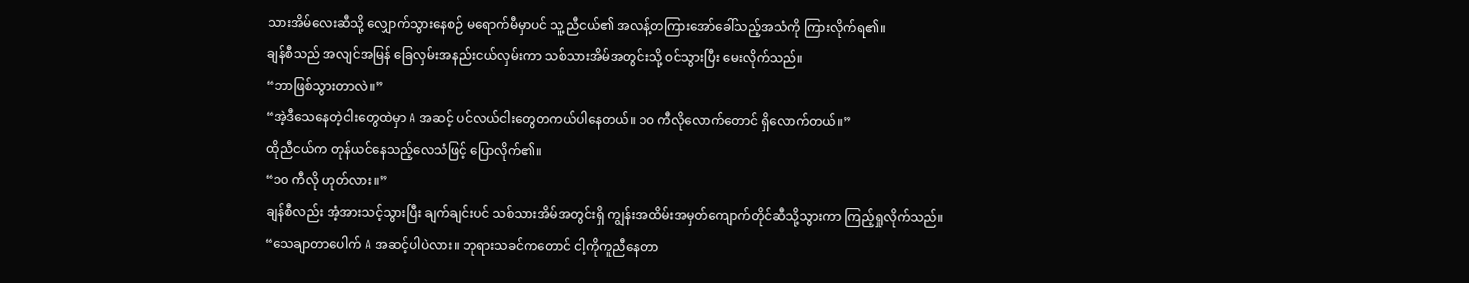သားအိမ်လေးဆီသို့ လျှောက်သွားနေစဉ် မရောက်မီမှာပင် သူ့ညီငယ်၏ အလန့်တကြားအော်ခေါ်သည့်အသံကို ကြားလိုက်ရ၏။
ချန်စီသည် အလျင်အမြန် ခြေလှမ်းအနည်းငယ်လှမ်းကာ သစ်သားအိမ်အတွင်းသို့ ဝင်သွားပြီး မေးလိုက်သည်။
“ဘာဖြစ်သွားတာလဲ။”
“အဲ့ဒီသေနေတဲ့ငါးတွေထဲမှာ A အဆင့် ပင်လယ်ငါးတွေတကယ်ပါနေတယ်။ ၁၀ ကီလိုလောက်တောင် ရှိလောက်တယ်။”
ထိုညီငယ်က တုန်ယင်နေသည့်လေသံဖြင့် ပြောလိုက်၏။
“၁၀ ကီလို ဟုတ်လား။”
ချန်စီလည်း အံ့အားသင့်သွားပြီး ချက်ချင်းပင် သစ်သားအိမ်အတွင်းရှိ ကျွန်းအထိမ်းအမှတ်ကျောက်တိုင်ဆီသို့သွားကာ ကြည့်ရှုလိုက်သည်။
“သေချာတာပေါက် A အဆင့်ပါပဲလား။ ဘုရားသခင်ကတောင် ငါ့ကိုကူညီနေတာ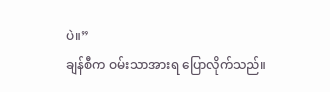ပဲ။”
ချန်စီက ဝမ်းသာအားရ ပြောလိုက်သည်။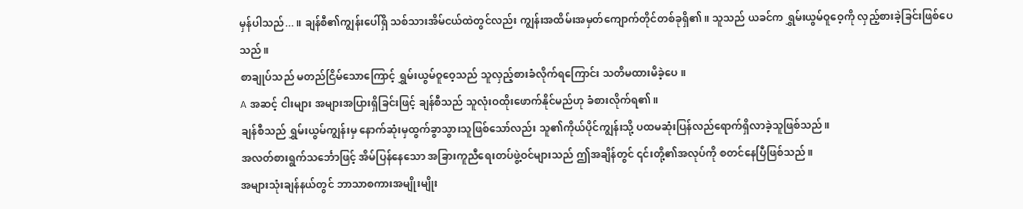မှန်ပါသည်...။ ချန်စီ၏ကျွန်းပေါ်ရှိ သစ်သားအိမ်ငယ်ထဲတွင်လည်း ကျွန်းအထိမ်းအမှတ်ကျောက်တိုင်တစ်ခုရှိ၏။ သူသည် ယခင်က ရွှမ်းယွမ်ဝူဝေ့ကို လှည့်စားခဲ့ခြင်းဖြစ်ပေသည်။
စာချုပ်သည် မတည်ငြိမ်သောကြောင့် ရွှမ်းယွမ်ဝူဝေ့သည် သူလှည့်စားခံလိုက်ရကြောင်း သတိမထားမိခဲ့ပေ။
A အဆင့် ငါးများ အများအပြားရှိခြင်းဖြင့် ချန်စီသည် သူလုံးဝထိုးဖောက်နိုင်မည်ဟု ခံစားလိုက်ရ၏။
ချန်စီသည် ရွှမ်းယွမ်ကျွန်းမှ နောက်ဆုံးမှထွက်ခွာသွားသူဖြစ်သော်လည်း သူ၏ကိုယ်ပိုင်ကျွန်းသို့ ပထမဆုံးပြန်လည်ရောက်ရှိလာခဲ့သူဖြစ်သည်။
အလတ်စားရွက်သင်္ဘောဖြင့် အိမ်ပြန်နေသော အခြားကူညီရေးတပ်ဖွဲ့ဝင်များသည် ဤအချိန်တွင် ၎င်းတို့၏အလုပ်ကို စတင်နေပြီဖြစ်သည်။
အများသုံးချန်နယ်တွင် ဘာသာစကားအမျိုးမျိုး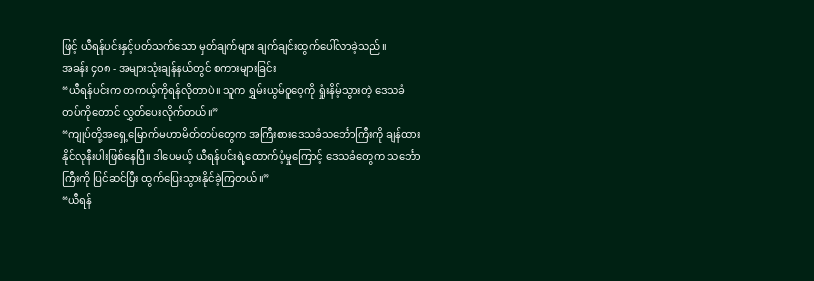ဖြင့် ယီရန်ပင်းနှင့်ပတ်သက်သော မှတ်ချက်များ ချက်ချင်းထွက်ပေါ်လာခဲ့သည်။
အခန်း ၄၀၈ - အများသုံးချန်နယ်တွင် စကားများခြင်း
“ယီရန်ပင်းက တကယ့်ကိုရန်လိုတာပဲ။ သူက ရွှမ်းယွမ်ဝူဝေ့ကို ရှုံးနိမ့်သွားတဲ့ ဒေသခံတပ်ကိုတောင် လွှတ်ပေးလိုက်တယ်။”
“ကျုပ်တို့အရှေ့မြောက်မဟာမိတ်တပ်တွေက အကြီးစားဒေသခံသင်္ဘောကြီးကို ချန်ထားနိုင်လုနီးပါးဖြစ်နေပြီ။ ဒါပေမယ့် ယီရန်ပင်းရဲ့ထောက်ပံ့မှုကြောင့် ဒေသခံတွေက သင်္ဘောကြီးကို ပြင်ဆင်ပြီး ထွက်ပြေးသွားနိုင်ခဲ့ကြတယ်။”
“ယီရန်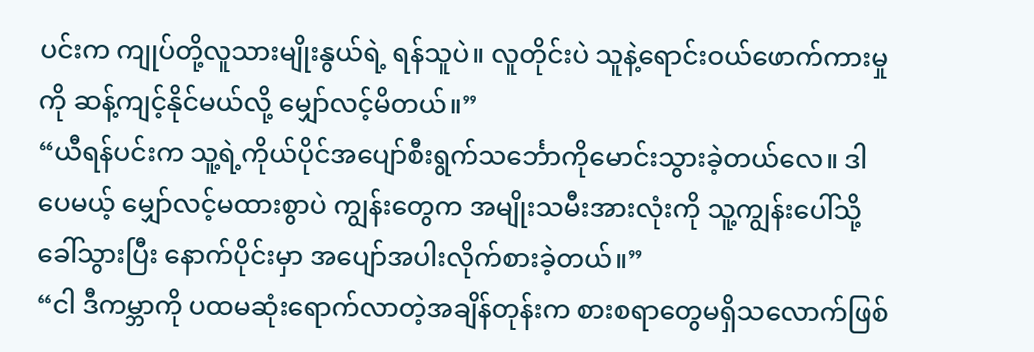ပင်းက ကျုပ်တို့လူသားမျိုးနွယ်ရဲ့ ရန်သူပဲ။ လူတိုင်းပဲ သူနဲ့ရောင်းဝယ်ဖောက်ကားမှုကို ဆန့်ကျင့်နိုင်မယ်လို့ မျှော်လင့်မိတယ်။”
“ယီရန်ပင်းက သူ့ရဲ့ကိုယ်ပိုင်အပျော်စီးရွက်သင်္ဘောကိုမောင်းသွားခဲ့တယ်လေ။ ဒါပေမယ့် မျှော်လင့်မထားစွာပဲ ကျွန်းတွေက အမျိုးသမီးအားလုံးကို သူ့ကျွန်းပေါ်သို့ ခေါ်သွားပြီး နောက်ပိုင်းမှာ အပျော်အပါးလိုက်စားခဲ့တယ်။”
“ငါ ဒီကမ္ဘာကို ပထမဆုံးရောက်လာတဲ့အချိန်တုန်းက စားစရာတွေမရှိသလောက်ဖြစ်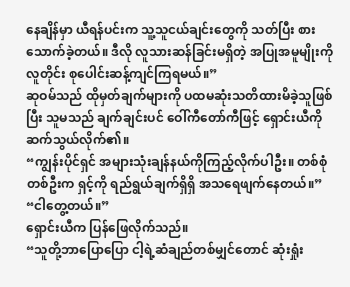နေချိန်မှာ ယီရန်ပင်းက သူ့သူငယ်ချင်းတွေကို သတ်ပြီး စားသောက်ခဲ့တယ်။ ဒီလို လူသားဆန်ခြင်းမရှိတဲ့ အပြုအမူမျိုးကို လူတိုင်း စုပေါင်းဆန့်ကျင်ကြရမယ်။”
ဆုဝမ်သည် ထိုမှတ်ချက်များကို ပထမဆုံးသတိထားမိခဲ့သူဖြစ်ပြီး သူမသည် ချက်ချင်းပင် ဝေါ်ကီတော်ကီဖြင့် ရှောင်းယီကို ဆက်သွယ်လိုက်၏။
“ကျွန်းပိုင်ရှင် အများသုံးချန်နယ်ကိုကြည့်လိုက်ပါဦး။ တစ်စုံတစ်ဦးက ရှင့်ကို ရည်ရွယ်ချက်ရှိရှိ အသရေဖျက်နေတယ်။”
“ငါတွေ့တယ်။”
ရှောင်းယီက ပြန်ဖြေလိုက်သည်။
“သူတို့ဘာပြောပြော ငါ့ရဲ့ဆံချည်တစ်မျှင်တောင် ဆုံးရှုံး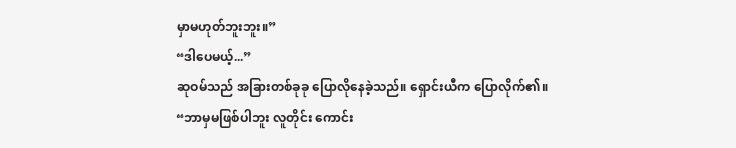မှာမဟုတ်ဘူးဘူး။”
“ဒါပေမယ့်...”
ဆုဝမ်သည် အခြားတစ်ခုခု ပြောလိုနေခဲ့သည်။ ရှောင်းယီက ပြောလိုက်၏။
“ဘာမှမဖြစ်ပါဘူး လူတိုင်း ကောင်း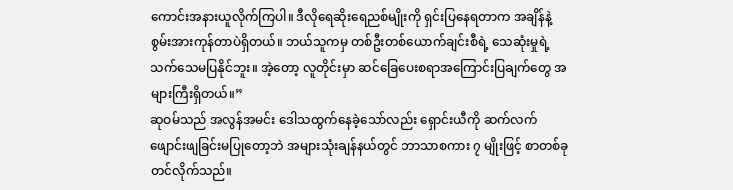ကောင်းအနားယူလိုက်ကြပါ။ ဒီလိုရေဆိုးရေညစ်မျိုးကို ရှင်းပြနေရတာက အချိန်နဲ့စွမ်းအားကုန်တာပဲရှိတယ်။ ဘယ်သူကမှ တစ်ဦးတစ်ယောက်ချင်းစီရဲ့ သေဆုံးမှုရဲ့ သက်သေမပြနိုင်ဘူး။ အဲ့တော့ လူတိုင်းမှာ ဆင်ခြေပေးစရာအကြောင်းပြချက်တွေ အများကြီးရှိတယ်။”
ဆုဝမ်သည် အလွန်အမင်း ဒေါသထွက်နေခဲ့သော်လည်း ရှောင်းယီကို ဆက်လက်ဖျောင်းဖျခြင်းမပြုတော့ဘဲ အများသုံးချန်နယ်တွင် ဘာသာစကား ၇ မျိုးဖြင့် စာတစ်ခုတင်လိုက်သည်။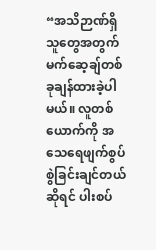“အသိဉာဏ်ရှိသူတွေအတွက် မက်ဆေ့ချ်တစ်ခုချန်ထားခဲ့ပါမယ်။ လူတစ်ယောက်ကို အသေရေဖျက်စွပ်စွဲခြင်းချင်တယ်ဆိုရင် ပါးစပ်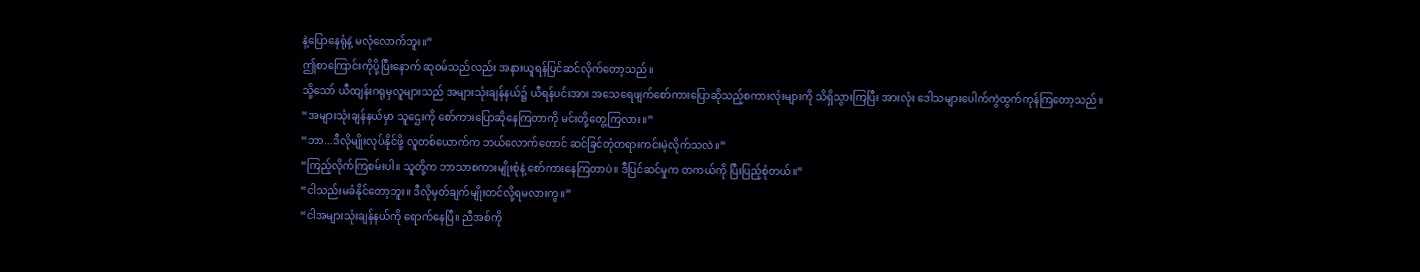နဲ့ပြောနေရုံနဲ့ မလုံလောက်ဘူး။”
ဤစာကြောင်းကိုပို့ပြီးနောက် ဆုဝမ်သည်လည်း အနားယူရန်ပြင်ဆင်လိုက်တော့သည်။
သို့သော် ယီထျန်းဂရုမှလူများသည် အများသုံးချန်နယ်၌ ယီရန်ပင်းအား အသေရေဖျက်စော်ကားပြောဆိုသည့်စကားလုံးများကို သိရှိသွားကြပြီး အားလုံး ဒေါသများပေါက်ကွဲထွက်ကုန်ကြတော့သည်။
“အများသုံးချန်နယ်မှာ သူဌေးကို စော်ကားပြောဆိုနေကြတာကို မင်းတို့တွေ့ကြလား။”
“ဘာ...ဒီလိုမျိုးလုပ်နိုင်ဖို့ လူတစ်ယောက်က ဘယ်လောက်တောင် ဆင်ခြင်တုံတရားကင်းမဲ့လိုက်သလဲ။”
“ကြည့်လိုက်ကြစမ်းပါ။ သူတို့က ဘာသာစကားမျိုးစုံနဲ့ စော်ကားနေကြတာပဲ။ ဒီပြင်ဆင်မှုက တကယ်ကို ပြီးပြည့်စုံတယ်။”
“ငါသည်းမခံနိုင်တော့ဘူး။ ဒီလိုမှတ်ချက်မျိုးတင်လို့ရမလားကွ။”
“ငါအများသုံးချန်နယ်ကို ရောက်နေပြီ။ ညီအစ်ကို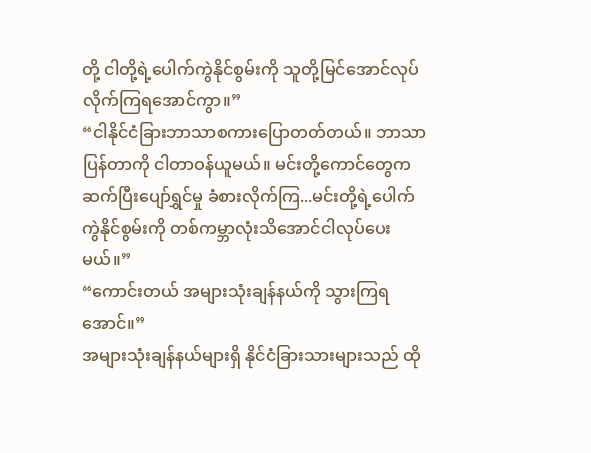တို့ ငါတို့ရဲ့ပေါက်ကွဲနိုင်စွမ်းကို သူတို့မြင်အောင်လုပ်လိုက်ကြရအောင်ကွာ။”
“ငါနိုင်ငံခြားဘာသာစကားပြောတတ်တယ်။ ဘာသာပြန်တာကို ငါတာဝန်ယူမယ်။ မင်းတို့ကောင်တွေက ဆက်ပြီးပျော်ရွှင်မှု ခံစားလိုက်ကြ...မင်းတို့ရဲ့ပေါက်ကွဲနိုင်စွမ်းကို တစ်ကမ္ဘာလုံးသိအောင်ငါလုပ်ပေးမယ်။”
“ကောင်းတယ် အများသုံးချန်နယ်ကို သွားကြရအောင်။”
အများသုံးချန်နယ်များရှိ နိုင်ငံခြားသားများသည် ထို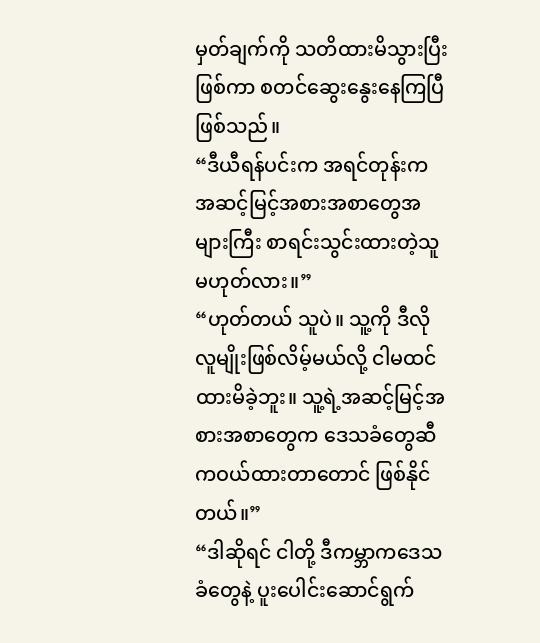မှတ်ချက်ကို သတိထားမိသွားပြီးဖြစ်ကာ စတင်ဆွေးနွေးနေကြပြီဖြစ်သည်။
“ဒီယီရန်ပင်းက အရင်တုန်းက အဆင့်မြင့်အစားအစာတွေအများကြီး စာရင်းသွင်းထားတဲ့သူမဟုတ်လား။”
“ဟုတ်တယ် သူပဲ။ သူ့ကို ဒီလိုလူမျိုးဖြစ်လိမ့်မယ်လို့ ငါမထင်ထားမိခဲ့ဘူး။ သူ့ရဲ့အဆင့်မြင့်အစားအစာတွေက ဒေသခံတွေဆီကဝယ်ထားတာတောင် ဖြစ်နိုင်တယ်။”
“ဒါဆိုရင် ငါတို့ ဒီကမ္ဘာကဒေသခံတွေနဲ့ ပူးပေါင်းဆောင်ရွက်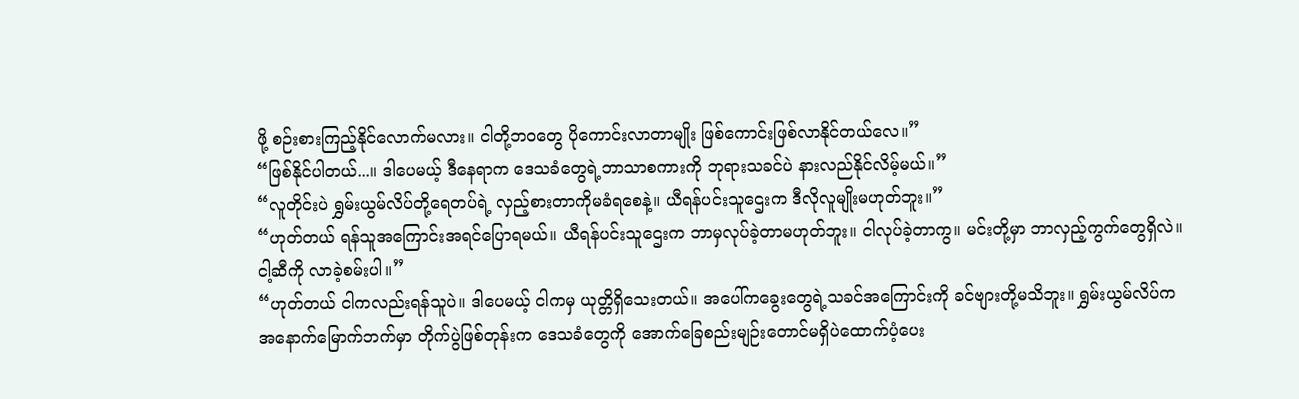ဖို့ စဉ်းစားကြည့်နိုင်လောက်မလား။ ငါတို့ဘဝတွေ ပိုကောင်းလာတာမျိုး ဖြစ်ကောင်းဖြစ်လာနိုင်တယ်လေ။”
“ဖြစ်နိုင်ပါတယ်...။ ဒါပေမယ့် ဒီနေရာက ဒေသခံတွေရဲ့ဘာသာစကားကို ဘုရားသခင်ပဲ နားလည်နိုင်လိမ့်မယ်။”
“လူတိုင်းပဲ ရွှမ်းယွမ်လိပ်တို့ရေတပ်ရဲ့ လှည့်စားတာကိုမခံရစေနဲ့။ ယီရန်ပင်းသူဌေးက ဒီလိုလူမျိုးမဟုတ်ဘူး။”
“ဟုတ်တယ် ရန်သူအကြောင်းအရင်ပြောရမယ်။ ယီရန်ပင်းသူဌေးက ဘာမှလုပ်ခဲ့တာမဟုတ်ဘူး။ ငါလုပ်ခဲ့တာကွ။ မင်းတို့မှာ ဘာလှည့်ကွက်တွေရှိလဲ။ ငါ့ဆီကို လာခဲ့စမ်းပါ။”
“ဟုတ်တယ် ငါကလည်းရန်သူပဲ။ ဒါပေမယ့် ငါကမှ ယုတ္တိရှိသေးတယ်။ အပေါ်ကခွေးတွေရဲ့သခင်အကြောင်းကို ခင်ဗျားတို့မသိဘူး။ ရွှမ်းယွမ်လိပ်က အနောက်မြောက်ဘက်မှာ တိုက်ပွဲဖြစ်တုန်းက ဒေသခံတွေကို အောက်ခြေစည်းမျဉ်းတောင်မရှိပဲထောက်ပံ့ပေး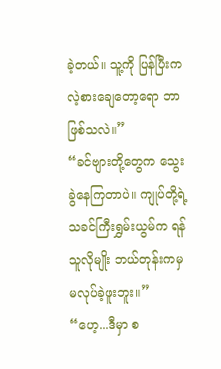ခဲ့တယ်။ သူ့ကို ပြန်ပြီးကလဲ့စားချေတော့ရော ဘာဖြစ်သလဲ။”
“ခင်ဗျားတို့တွေက သွေးခွဲနေကြတာပဲ။ ကျုပ်တို့ရဲ့ သခင်ကြီးရွှမ်းယွမ်က ရန်သူလိုမျိုး ဘယ်တုန်းကမှ မလုပ်ခဲ့ဖူးဘူး။”
“ဟေ့...ဒီမှာ စ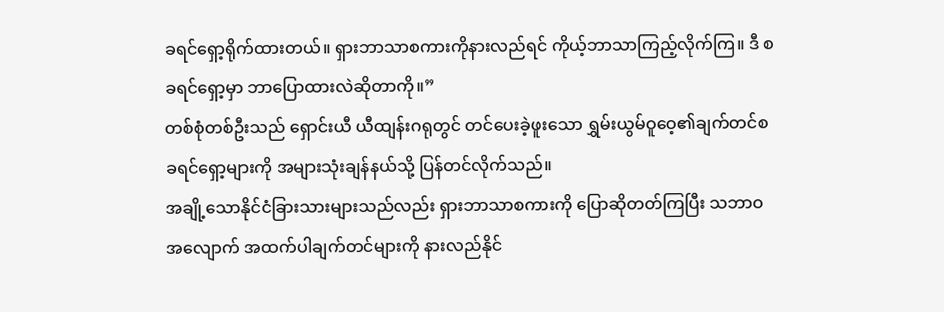ခရင်ရှော့ရိုက်ထားတယ်။ ရှားဘာသာစကားကိုနားလည်ရင် ကိုယ့်ဘာသာကြည့်လိုက်ကြ။ ဒီ စခရင်ရှော့မှာ ဘာပြောထားလဲဆိုတာကို။”
တစ်စုံတစ်ဦးသည် ရှောင်းယီ ယီထျန်းဂရုတွင် တင်ပေးခဲ့ဖူးသော ရွှမ်းယွမ်ဝူဝေ့၏ချက်တင်စခရင်ရှော့များကို အများသုံးချန်နယ်သို့ ပြန်တင်လိုက်သည်။
အချို့သောနိုင်ငံခြားသားများသည်လည်း ရှားဘာသာစကားကို ပြောဆိုတတ်ကြပြီး သဘာဝအလျောက် အထက်ပါချက်တင်များကို နားလည်နိုင်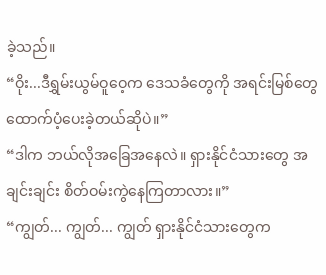ခဲ့သည်။
“ဝိုး...ဒီရွှမ်းယွမ်ဝူဝေ့က ဒေသခံတွေကို အရင်းမြစ်တွေ ထောက်ပံ့ပေးခဲ့တယ်ဆိုပဲ။”
“ဒါက ဘယ်လိုအခြေအနေလဲ။ ရှားနိုင်ငံသားတွေ အချင်းချင်း စိတ်ဝမ်းကွဲနေကြတာလား။”
“ကျွတ်... ကျွတ်... ကျွတ် ရှားနိုင်ငံသားတွေက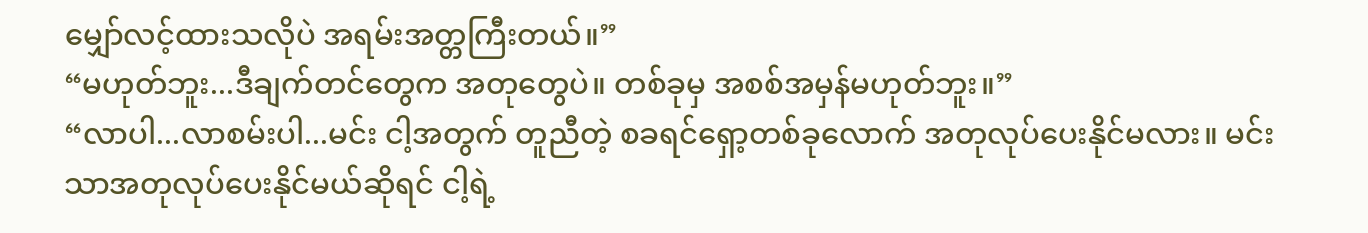မျှော်လင့်ထားသလိုပဲ အရမ်းအတ္တကြီးတယ်။”
“မဟုတ်ဘူး...ဒီချက်တင်တွေက အတုတွေပဲ။ တစ်ခုမှ အစစ်အမှန်မဟုတ်ဘူး။”
“လာပါ...လာစမ်းပါ...မင်း ငါ့အတွက် တူညီတဲ့ စခရင်ရှော့တစ်ခုလောက် အတုလုပ်ပေးနိုင်မလား။ မင်းသာအတုလုပ်ပေးနိုင်မယ်ဆိုရင် ငါ့ရဲ့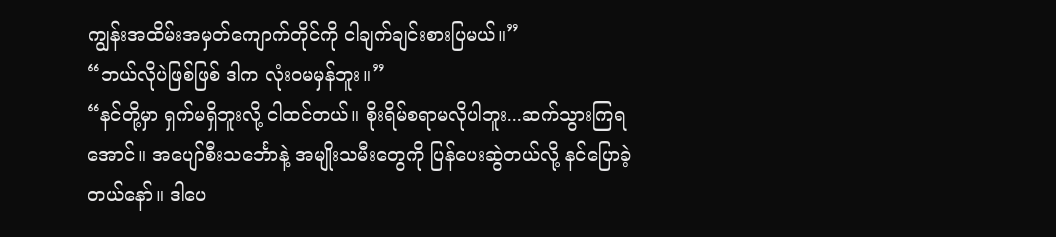ကျွန်းအထိမ်းအမှတ်ကျောက်တိုင်ကို ငါချက်ချင်းစားပြမယ်။”
“ဘယ်လိုပဲဖြစ်ဖြစ် ဒါက လုံးဝမမှန်ဘူး။”
“နင်တို့မှာ ရှက်မရှိဘူးလို့ ငါထင်တယ်။ စိုးရိမ်စရာမလိုပါဘူး...ဆက်သွားကြရအောင်။ အပျော်စီးသင်္ဘောနဲ့ အမျိုးသမီးတွေကို ပြန်ပေးဆွဲတယ်လို့ နင်ပြောခဲ့တယ်နော်။ ဒါပေ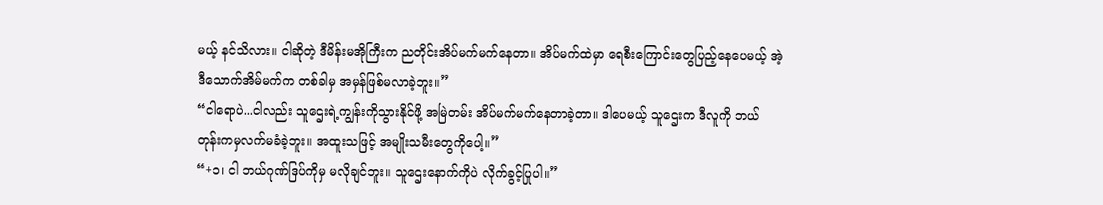မယ့် နင်သိလား။ ငါဆိုတဲ့ ဒီမိန်းမအိုကြီးက ညတိုင်းအိပ်မက်မက်နေတာ။ အိပ်မက်ထဲမှာ ရေစီးကြောင်းတွေပြည့်နေပေမယ့် အဲ့ဒီသောက်အိမ်မက်က တစ်ခါမှ အမှန်ဖြစ်မလာခဲ့ဘူး။”
“ငါရောပဲ...ငါလည်း သူဌေးရဲ့ကျွန်းကိုသွားနိုင်ဖို့ အမြဲတမ်း အိပ်မက်မက်နေတာခဲ့တာ။ ဒါပေမယ့် သူဌေးက ဒီလူကို ဘယ်တုန်းကမှလက်မခံခဲ့ဘူး။ အထူးသဖြင့် အမျိုးသမီးတွေကိုပေါ့။”
“+၁၊ ငါ ဘယ်ဂုဏ်ဒြပ်ကိုမှ မလိုချင်ဘူး။ သူဌေးနောက်ကိုပဲ လိုက်ခွင့်ပြုပါ။”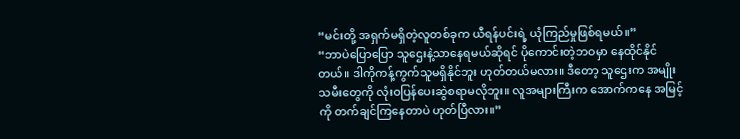“မင်းတို့ အရှက်မရှိတဲ့လူတစ်ခုက ယီရန်ပင်းရဲ့ ယုံကြည်မှုဖြစ်ရမယ်။”
“ဘာပဲပြောပြော သူဌေးနဲ့သာနေရမယ်ဆိုရင် ပိုကောင်းတဲ့ဘဝမှာ နေထိုင်နိုင်တယ်။ ဒါကိုကန့်ကွက်သူမရှိနိုင်ဘူး ဟုတ်တယ်မလား။ ဒီတော့ သူဌေးက အမျိုးသမီးတွေကို လုံးဝပြန်ပေးဆွဲစရာမလိုဘူး။ လူအများကြီးက အောက်ကနေ အမြင့်ကို တက်ချင်ကြနေတာပဲ ဟုတ်ပြီလား။”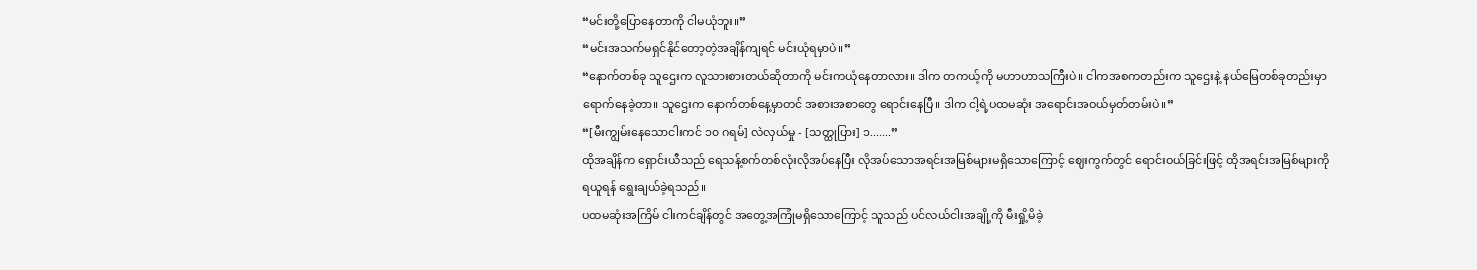“မင်းတို့ပြောနေတာကို ငါမယုံဘူး။”
“မင်းအသက်မရှင်နိုင်တော့တဲ့အချိန်ကျရင် မင်းယုံရမှာပဲ။”
“နောက်တစ်ခု သူဌေးက လူသားစားတယ်ဆိုတာကို မင်းကယုံနေတာလား။ ဒါက တကယ့်ကို မဟာဟာသကြီးပဲ။ ငါကအစကတည်းက သူဌေးနဲ့ နယ်မြေတစ်ခုတည်းမှာ ရောက်နေခဲ့တာ။ သူဌေးက နောက်တစ်နေ့မှာတင် အစားအစာတွေ ရောင်းနေပြီ။ ဒါက ငါ့ရဲ့ပထမဆုံး အရောင်းအဝယ်မှတ်တမ်းပဲ။”
“[မီးကျွမ်းနေသောငါးကင် ၁၀ ဂရမ်] လဲလှယ်မှု - [သတ္ထုပြား] ၁.......”
ထိုအချိန်က ရှောင်းယီသည် ရေသန့်စက်တစ်လုံးလိုအပ်နေပြီး လိုအပ်သောအရင်းအမြစ်များမရှိသောကြောင့် ဈေးကွက်တွင် ရောင်းဝယ်ခြင်းဖြင့် ထိုအရင်းအမြစ်များကို ရယူရန် ရွေးချယ်ခဲ့ရသည်။
ပထမဆုံးအကြိမ် ငါးကင်ချိန်တွင် အတွေ့အကြုံမရှိသောကြောင့် သူသည် ပင်လယ်ငါးအချို့ကို မီးရှို့မိခဲ့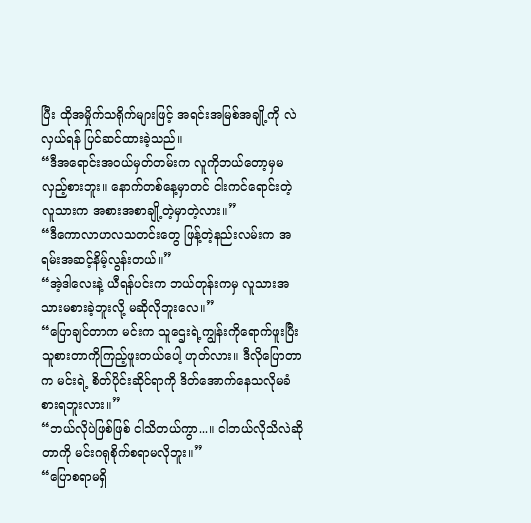ပြီး ထိုအမှိုက်သရိုက်များဖြင့် အရင်းအမြစ်အချို့ကို လဲလှယ်ရန် ပြင်ဆင်ထားခဲ့သည်။
“ဒီအရောင်းအဝယ်မှတ်တမ်းက လူကိုဘယ်တော့မှမလှည့်စားဘူး။ နောက်တစ်နေ့မှာတင် ငါးကင်ရောင်းတဲ့လူသားက အစားအစာချို့တဲ့မှာတဲ့လား။”
“ဒီကောလာဟလသတင်းတွေ ဖြန့်တဲ့နည်းလမ်းက အရမ်းအဆင့်နိမ့်လွန်းတယ်။”
“အဲ့ဒါလေးနဲ့ ယီရန်ပင်းက ဘယ်တုန်းကမှ လူသားအသားမစားခဲ့ဘူးလို့ မဆိုလိုဘူးလေ။”
“ပြောချင်တာက မင်းက သူဌေးရဲ့ကျွန်းကိုရောက်ဖူးပြီး သူစားတာကိုကြည့်ဖူးတယ်ပေါ့ ဟုတ်လား။ ဒီလိုပြောတာက မင်းရဲ့ စိတ်ပိုင်းဆိုင်ရာကို ဒိတ်အောက်နေသလိုမခံစားရဘူးလား။”
“ဘယ်လိုပဲဖြစ်ဖြစ် ငါသိတယ်ကွာ...။ ငါဘယ်လိုသိလဲဆိုတာကို မင်းဂရုစိုက်စရာမလိုဘူး။”
“ပြောစရာမရှိ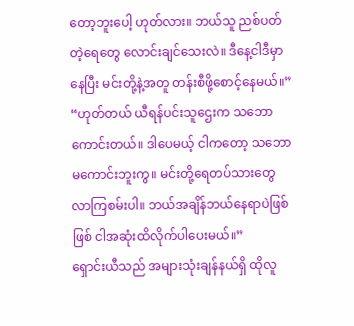တော့ဘူးပေါ့ ဟုတ်လား။ ဘယ်သူ ညစ်ပတ်တဲ့ရေတွေ လောင်းချင်သေးလဲ။ ဒီနေ့ငါဒီမှာနေပြီး မင်းတို့နဲ့အတူ တန်းစီဖို့စောင့်နေမယ်။”
“ဟုတ်တယ် ယီရန်ပင်းသူဌေးက သဘောကောင်းတယ်။ ဒါပေမယ့် ငါကတော့ သဘောမကောင်းဘူးကွ။ မင်းတို့ရေတပ်သားတွေ လာကြစမ်းပါ။ ဘယ်အချိန်ဘယ်နေရာပဲဖြစ်ဖြစ် ငါအဆုံးထိလိုက်ပါပေးမယ်။”
ရှောင်းယီသည် အများသုံးချန်နယ်ရှိ ထိုလူ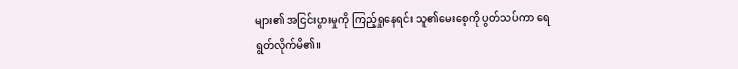များ၏ အငြင်းပွားမှုကို ကြည့်ရှုနေရင်း သူ၏မေးစေ့ကို ပွတ်သပ်ကာ ရေရွတ်လိုက်မိ၏။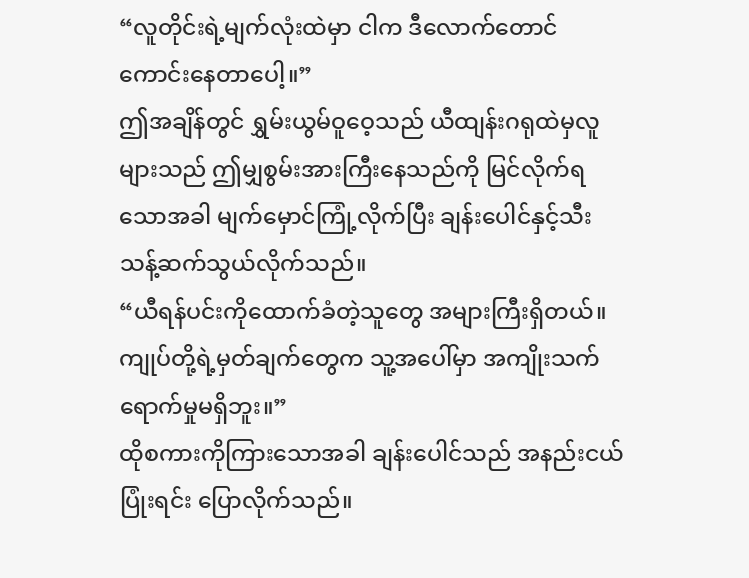“လူတိုင်းရဲ့မျက်လုံးထဲမှာ ငါက ဒီလောက်တောင် ကောင်းနေတာပေါ့။”
ဤအချိန်တွင် ရွှမ်းယွမ်ဝူဝေ့သည် ယီထျန်းဂရုထဲမှလူများသည် ဤမျှစွမ်းအားကြီးနေသည်ကို မြင်လိုက်ရသောအခါ မျက်မှောင်ကြုံ့လိုက်ပြီး ချန်းပေါင်နှင့်သီးသန့်ဆက်သွယ်လိုက်သည်။
“ယီရန်ပင်းကိုထောက်ခံတဲ့သူတွေ အများကြီးရှိတယ်။ ကျုပ်တို့ရဲ့မှတ်ချက်တွေက သူ့အပေါ်မှာ အကျိုးသက်ရောက်မှုမရှိဘူး။”
ထိုစကားကိုကြားသောအခါ ချန်းပေါင်သည် အနည်းငယ်ပြုံးရင်း ပြောလိုက်သည်။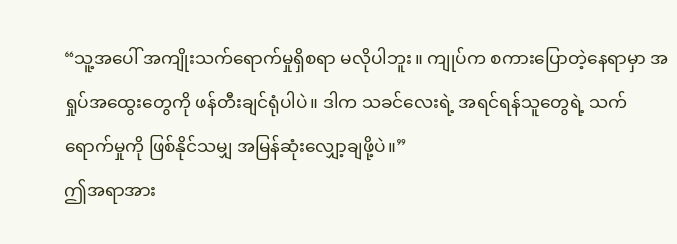“သူ့အပေါ် အကျိုးသက်ရောက်မှုရှိစရာ မလိုပါဘူး။ ကျုပ်က စကားပြောတဲ့နေရာမှာ အရှုပ်အထွေးတွေကို ဖန်တီးချင်ရုံပါပဲ။ ဒါက သခင်လေးရဲ့ အရင်ရန်သူတွေရဲ့ သက်ရောက်မှုကို ဖြစ်နိုင်သမျှ အမြန်ဆုံးလျှော့ချဖို့ပဲ။”
ဤအရာအား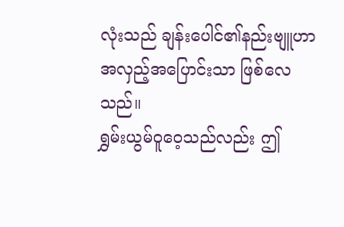လုံးသည် ချန်းပေါင်၏နည်းဗျူဟာ အလှည့်အပြောင်းသာ ဖြစ်လေသည်။
ရွှမ်းယွမ်ဝူဝေ့သည်လည်း ဤ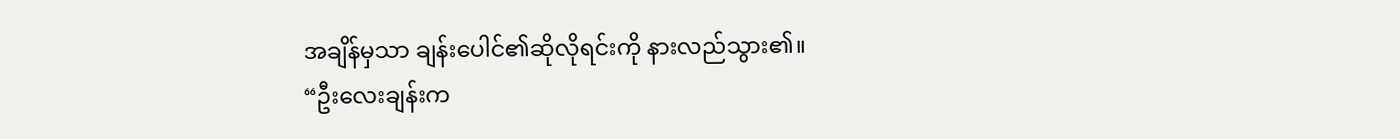အချိန်မှသာ ချန်းပေါင်၏ဆိုလိုရင်းကို နားလည်သွား၏။
“ဦးလေးချန်းက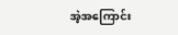အဲ့အကြောင်း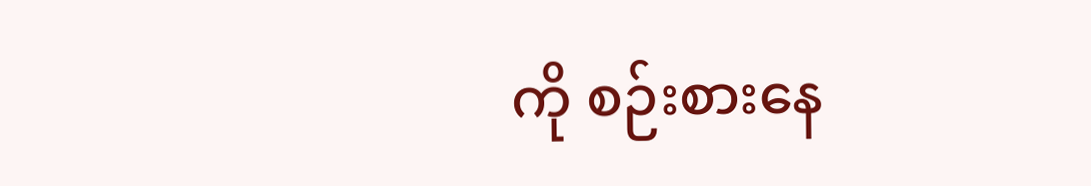ကို စဉ်းစားနေ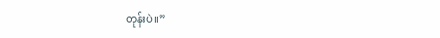တုန်းပဲ။”